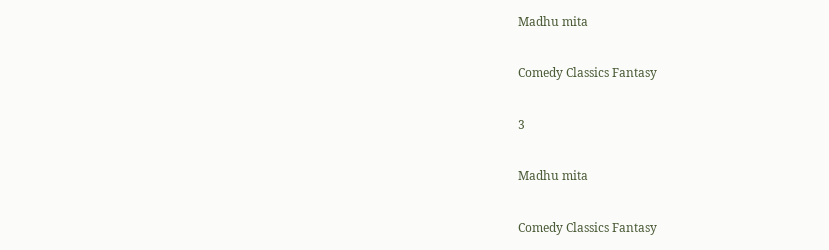Madhu mita

Comedy Classics Fantasy

3

Madhu mita

Comedy Classics Fantasy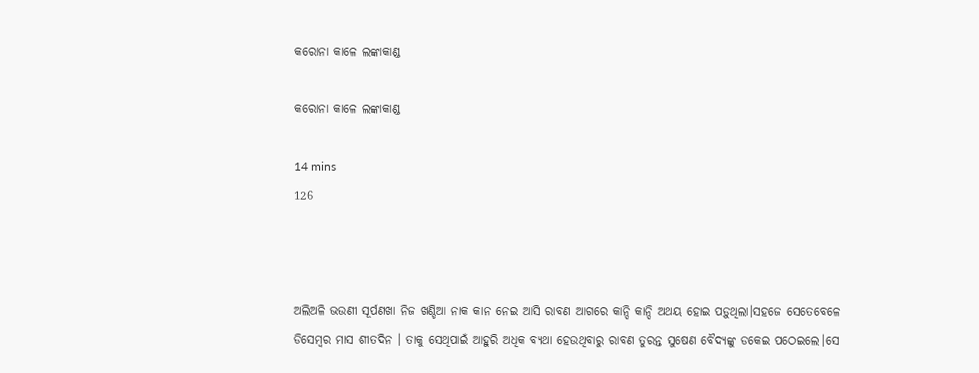କରୋନା କାଳେ ଲଙ୍କାକାଣ୍ଡ

କରୋନା କାଳେ ଲଙ୍କାକାଣ୍ଡ

14 mins
126



ଅଲିଅଳି ଭଉଣୀ ସୂର୍ପଣଖା ନିଜ ଖଣ୍ଡିଆ ନାକ କାନ ନେଇ ଆସି ରାବଣ ଆଗରେ କାନ୍ଦି କାନ୍ଦି ଅଥୟ ହୋଇ ପଡ଼ୁଥିଲା।ସହଜେ ସେତେବେଳେ ଡିସେମ୍ବର ମାସ ଶୀତଦିନ । ତାକୁ ସେଥିପାଇଁ ଆହୁରି ଅଧିକ ବ୍ୟଥା ହେଉଥିବାରୁ ରାବଣ ତୁରନ୍ତ ସୁଷେଣ ବୈଦ୍ୟଙ୍କୁ ଡକେଇ ପଠେଇଲେ।ସେ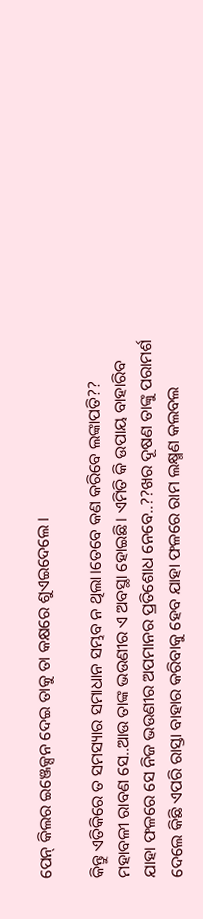ପେନ୍ କିଲର ଇଞ୍ଜେକ୍ସନ ଦେଇ ତାକୁ ତା କକ୍ଷରେ ଶୁଏଇଦେଲେ ।

କିନ୍ତୁ ଏତିକିରେ ତ ସମସ୍ୟାର ସମାଧାନ ସମ୍ଭବ ନ ଥିଲା।ତେବେ କଣ କରିବେ ଲଙ୍କାପତି?? ମହାବଳୀ ରାବଣ ସେ..ଆଉ ତାଙ୍କ ଭଉଣୀର ଏ ଅବସ୍ଥା ହୋଇଛି। ଏମିତି କି ଉପାୟ ବାହାରିବ ଯାହା ଫଳରେ ସେ ନିଜ ଭଉଣୀର ଅପମାନର ପ୍ରତିଶୋଧ ନେବେ..??ଖର ଦୂଷଣ ତାଙ୍କୁ ପରାମର୍ଶ ଦେଲେ କିଛି ଏପରି ରାସ୍ତା ବାହାର କରିବାକୁ ହେବ ଯାହା ଫଳରେ ରାମ ଲକ୍ଷ୍ମଣ କଲବଲ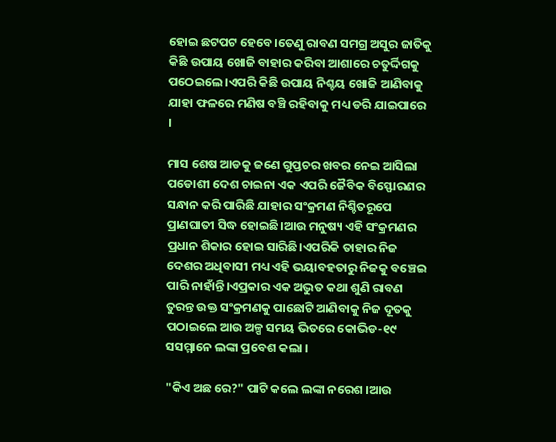ହୋଇ ଛଟପଟ ହେବେ।ତେଣୁ ରାବଣ ସମଗ୍ର ଅସୁର ଜାତିକୁ କିଛି ଉପାୟ ଖୋଜି ବାହାର କରିବା ଆଶାରେ ଚତୁର୍ଦ୍ଦିଗକୁ ପଠେଇଲେ।ଏପରି କିଛି ଉପାୟ ନିଶ୍ଚୟ ଖୋଜି ଆଣିବାକୁ ଯାହା ଫଳରେ ମଣିଷ ବଞ୍ଚି ରହିବାକୁ ମଧ୍ୟ ଡରି ଯାଇପାରେ ।

ମାସ ଶେଷ ଆଡକୁ ଜଣେ ଗୁପ୍ତଚର ଖବର ନେଇ ଆସିଲା ପଡୋଶୀ ଦେଶ ଚାଇନା ଏକ ଏପରି ଜୈବିକ ବିସ୍ଫୋରଣର ସନ୍ଧାନ କରି ପାରିଛି ଯାହାର ସଂକ୍ରମଣ ନିଶ୍ଚିତରୂପେ ପ୍ରାଣଘାତୀ ସିଦ୍ଧ ହୋଇଛି।ଆଉ ମନୁଷ୍ୟ ଏହି ସଂକ୍ରମଣର ପ୍ରଧାନ ଶିକାର ହୋଇ ସାରିଛି।ଏପରିକି ତାହାର ନିଜ ଦେଶର ଅଧିବାସୀ ମଧ୍ୟ ଏହି ଭୟାବହତାରୁ ନିଜକୁ ବଞ୍ଚେଇ ପାରି ନାହାଁନ୍ତି।ଏପ୍ରକାର ଏକ ଅଦ୍ଭୁତ କଥା ଶୁଣି ରାବଣ ତୁରନ୍ତ ଉକ୍ତ ସଂକ୍ରମଣକୁ ପାଛୋଟି ଆଣିବାକୁ ନିଜ ଦୂତକୁ ପଠାଇଲେ ଆଉ ଅଳ୍ପ ସମୟ ଭିତରେ କୋଭିଡ-୧୯ ସସମ୍ମାନେ ଲଙ୍କା ପ୍ରବେଶ କଲା ।

"କିଏ ଅଛ ରେ?" ପାଟି କଲେ ଲଙ୍କା ନରେଶ ।ଆଉ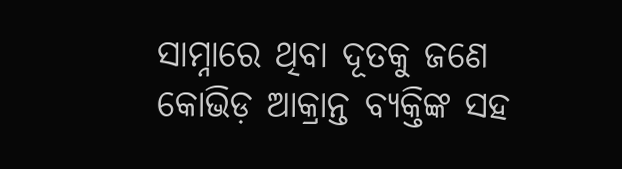ସାମ୍ନାରେ ଥିବା ଦୂତକୁ ଜଣେ କୋଭିଡ଼ ଆକ୍ରାନ୍ତ ବ୍ୟକ୍ତିଙ୍କ ସହ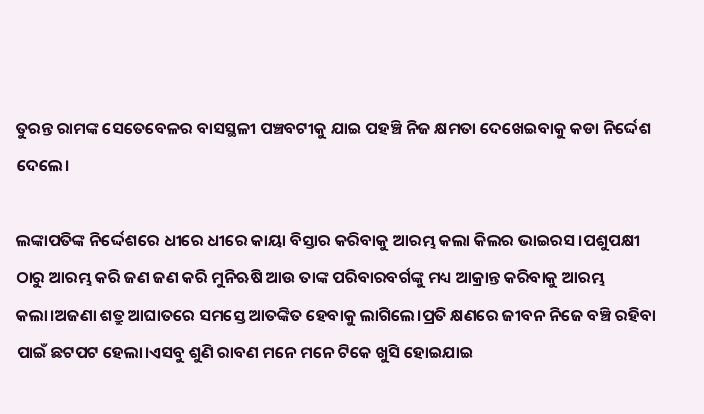ତୁରନ୍ତ ରାମଙ୍କ ସେତେବେଳର ବାସସ୍ଥଳୀ ପଞ୍ଚବଟୀକୁ ଯାଇ ପହଞ୍ଚି ନିଜ କ୍ଷମତା ଦେଖେଇବାକୁ କଡା ନିର୍ଦ୍ଦେଶ ଦେଲେ।

ଲଙ୍କାପତିଙ୍କ ନିର୍ଦ୍ଦେଶରେ ଧୀରେ ଧୀରେ କାୟା ବିସ୍ତାର କରିବାକୁ ଆରମ୍ଭ କଲା କିଲର ଭାଇରସ ।ପଶୁପକ୍ଷୀ ଠାରୁ ଆରମ୍ଭ କରି ଜଣ ଜଣ କରି ମୁନିଋଷି ଆଉ ତାଙ୍କ ପରିବାରବର୍ଗଙ୍କୁ ମଧ୍ୟ ଆକ୍ରାନ୍ତ କରିବାକୁ ଆରମ୍ଭ କଲା।ଅଜଣା ଶତ୍ରୁ ଆଘାତରେ ସମସ୍ତେ ଆତଙ୍କିତ ହେବାକୁ ଲାଗିଲେ।ପ୍ରତି କ୍ଷଣରେ ଜୀବନ ନିଜେ ବଞ୍ଚି ରହିବା ପାଇଁ ଛଟପଟ ହେଲା।ଏସବୁ ଶୁଣି ରାବଣ ମନେ ମନେ ଟିକେ ଖୁସି ହୋଇଯାଇ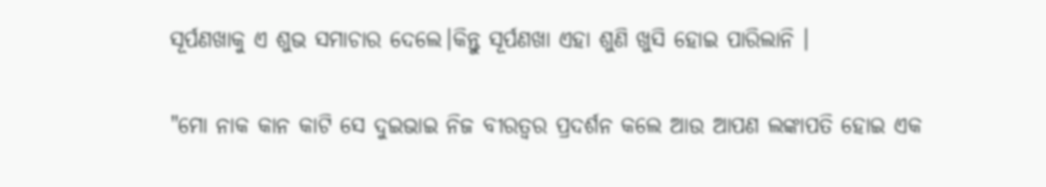ସୂର୍ପଣଖାକୁ ଏ ଶୁଭ ସମାଚାର ଦେଲେ।କିନ୍ତୁ ସୂର୍ପଣଖା ଏହା ଶୁଣି ଖୁସି ହୋଇ ପାରିଲାନି ।

"ମୋ ନାକ କାନ କାଟି ସେ ଦୁଇଭାଇ ନିଜ ବୀରତ୍ୱର ପ୍ରଦର୍ଶନ କଲେ ଆଉ ଆପଣ ଲଙ୍କାପତି ହୋଇ ଏକ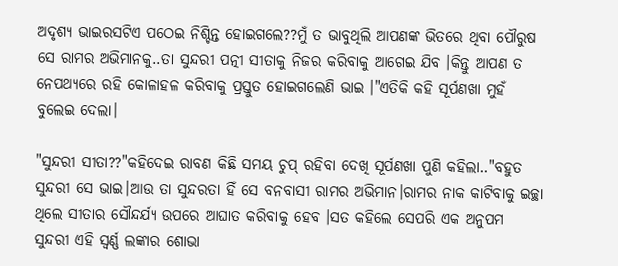ଅଦୃଶ୍ୟ ଭାଇରସଟିଏ ପଠେଇ ନିଶ୍ଚିନ୍ତ ହୋଇଗଲେ??ମୁଁ ତ ଭାବୁଥିଲି ଆପଣଙ୍କ ଭିତରେ ଥିବା ପୌରୁଷ ସେ ରାମର ଅଭିମାନକୁ..ତା ସୁନ୍ଦରୀ ପତ୍ନୀ ସୀତାକୁ ନିଜର କରିବାକୁ ଆଗେଇ ଯିବ ।କିନ୍ତୁ ଆପଣ ତ ନେପଥ୍ୟରେ ରହି କୋଳାହଳ କରିବାକୁ ପ୍ରସ୍ତୁତ ହୋଇଗଲେଣି ଭାଇ ।"ଏତିକି କହି ସୂର୍ପଣଖା ମୁହଁ ବୁଲେଇ ଦେଲା।

"ସୁନ୍ଦରୀ ସୀତା??"କହିଦେଇ ରାବଣ କିଛି ସମୟ ଚୁପ୍ ରହିବା ଦେଖି ସୂର୍ପଣଖା ପୁଣି କହିଲା.."ବହୁତ ସୁନ୍ଦରୀ ସେ ଭାଇ।ଆଉ ତା ସୁନ୍ଦରତା ହିଁ ସେ ବନବାସୀ ରାମର ଅଭିମାନ।ରାମର ନାକ କାଟିବାକୁ ଇଚ୍ଛା ଥିଲେ ସୀତାର ସୌନ୍ଦର୍ଯ୍ୟ ଉପରେ ଆଘାତ କରିବାକୁ ହେବ ।ସତ କହିଲେ ସେପରି ଏକ ଅନୁପମ ସୁନ୍ଦରୀ ଏହି ସ୍ଵର୍ଣ୍ଣ ଲଙ୍କାର ଶୋଭା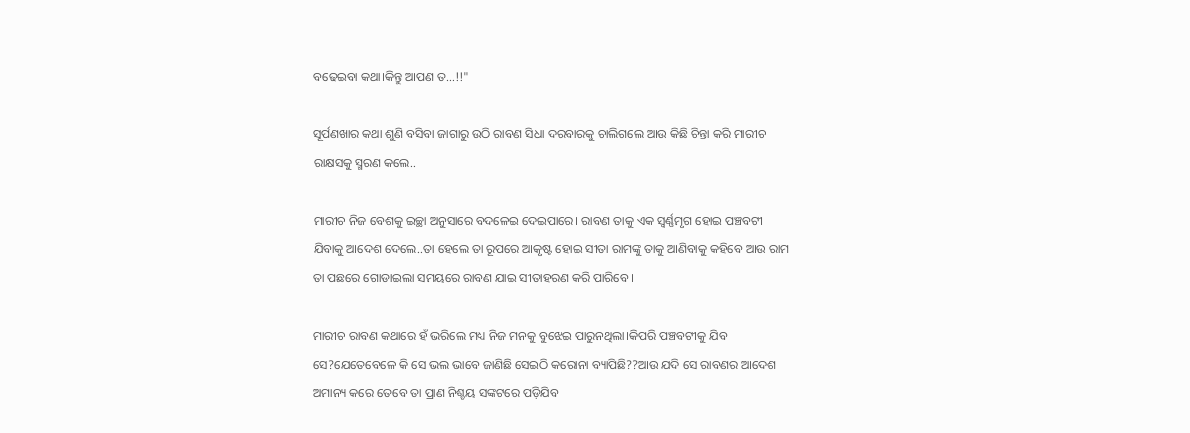ବଢେଇବା କଥା।କିନ୍ତୁ ଆପଣ ତ…!!"

ସୂର୍ପଣଖାର କଥା ଶୁଣି ବସିବା ଜାଗାରୁ ଉଠି ରାବଣ ସିଧା ଦରବାରକୁ ଚାଲିଗଲେ ଆଉ କିଛି ଚିନ୍ତା କରି ମାରୀଚ ରାକ୍ଷସକୁ ସ୍ମରଣ କଲେ..

ମାରୀଚ ନିଜ ବେଶକୁ ଇଚ୍ଛା ଅନୁସାରେ ବଦଳେଇ ଦେଇପାରେ। ରାବଣ ତାକୁ ଏକ ସ୍ଵର୍ଣ୍ଣମୃଗ ହୋଇ ପଞ୍ଚବଟୀ ଯିବାକୁ ଆଦେଶ ଦେଲେ..ତା ହେଲେ ତା ରୂପରେ ଆକୃଷ୍ଟ ହୋଇ ସୀତା ରାମଙ୍କୁ ତାକୁ ଆଣିବାକୁ କହିବେ ଆଉ ରାମ ତା ପଛରେ ଗୋଡାଇଲା ସମୟରେ ରାବଣ ଯାଇ ସୀତାହରଣ କରି ପାରିବେ ।

ମାରୀଚ ରାବଣ କଥାରେ ହଁ ଭରିଲେ ମଧ୍ୟ ନିଜ ମନକୁ ବୁଝେଇ ପାରୁନଥିଲା।କିପରି ପଞ୍ଚବଟୀକୁ ଯିବ ସେ?ଯେତେବେଳେ କି ସେ ଭଲ ଭାବେ ଜାଣିଛି ସେଇଠି କରୋନା ବ୍ୟାପିଛି??ଆଉ ଯଦି ସେ ରାବଣର ଆଦେଶ ଅମାନ୍ୟ କରେ ତେବେ ତା ପ୍ରାଣ ନିଶ୍ଚୟ ସଙ୍କଟରେ ପଡ଼ିଯିବ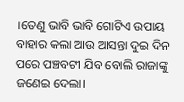।ତେଣୁ ଭାବି ଭାବି ଗୋଟିଏ ଉପାୟ ବାହାର କଲା ଆଉ ଆସନ୍ତା ଦୁଇ ଦିନ ପରେ ପଞ୍ଚବଟୀ ଯିବ ବୋଲି ରାଜାଙ୍କୁ ଜଣେଇ ଦେଲା।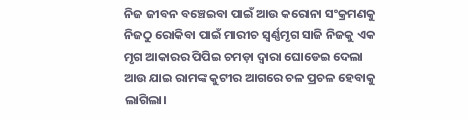ନିଜ ଜୀବନ ବଞ୍ଚେଇବା ପାଇଁ ଆଉ କରୋନା ସଂକ୍ରମଣକୁ ନିଜଠୁ ରୋକିବା ପାଇଁ ମାରୀଚ ସ୍ୱର୍ଣ୍ଣମୃଗ ସାଜି ନିଜକୁ ଏକ ମୃଗ ଆକାରର ପିପିଇ ଚମଡ଼ା ଦ୍ଵାରା ଘୋଡେଇ ଦେଲା ଆଉ ଯାଇ ରାମଙ୍କ କୁଟୀର ଆଗରେ ଚଳ ପ୍ରଚଳ ହେବାକୁ ଲାଗିଲା।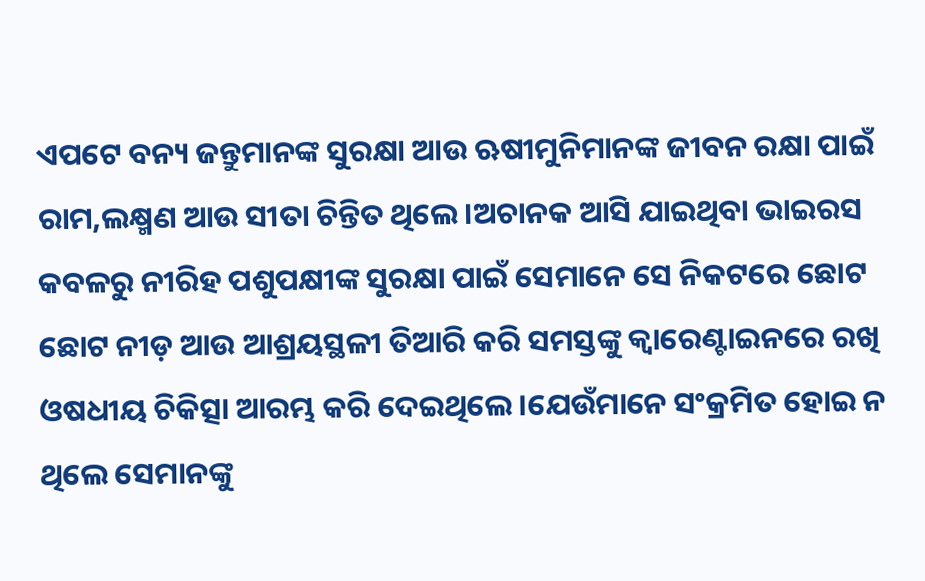ଏପଟେ ବନ୍ୟ ଜନ୍ତୁମାନଙ୍କ ସୁରକ୍ଷା ଆଉ ଋଷୀମୁନିମାନଙ୍କ ଜୀବନ ରକ୍ଷା ପାଇଁ ରାମ,ଲକ୍ଷ୍ମଣ ଆଉ ସୀତା ଚିନ୍ତିତ ଥିଲେ।ଅଚାନକ ଆସି ଯାଇଥିବା ଭାଇରସ କବଳରୁ ନୀରିହ ପଶୁପକ୍ଷୀଙ୍କ ସୁରକ୍ଷା ପାଇଁ ସେମାନେ ସେ ନିକଟରେ ଛୋଟ ଛୋଟ ନୀଡ଼ ଆଉ ଆଶ୍ରୟସ୍ଥଳୀ ତିଆରି କରି ସମସ୍ତଙ୍କୁ କ୍ଵାରେଣ୍ଟାଇନରେ ରଖି ଓଷଧୀୟ ଚିକିତ୍ସା ଆରମ୍ଭ କରି ଦେଇଥିଲେ।ଯେଉଁମାନେ ସଂକ୍ରମିତ ହୋଇ ନ ଥିଲେ ସେମାନଙ୍କୁ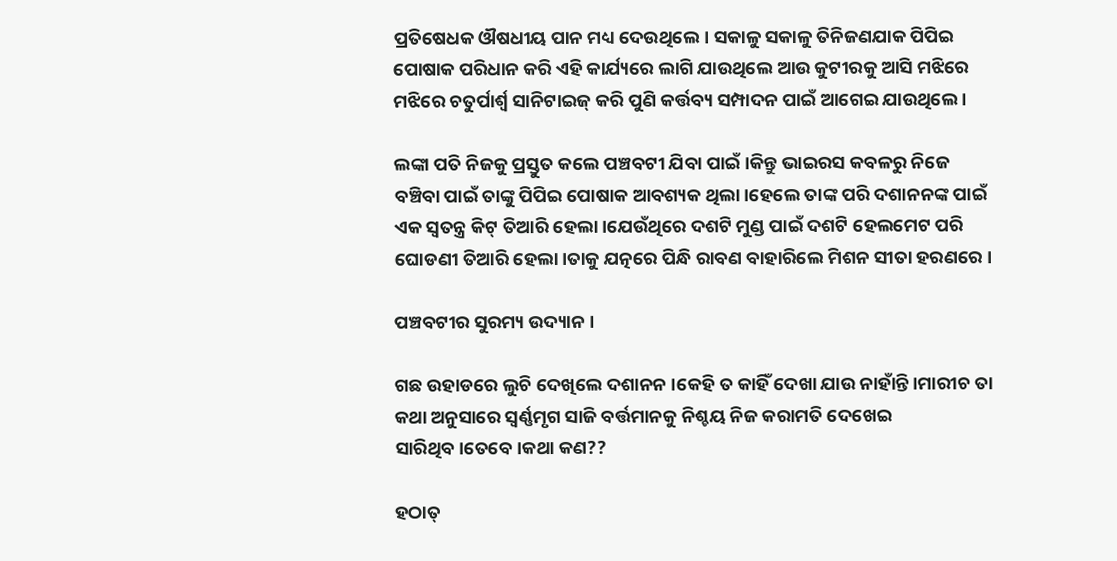ପ୍ରତିଷେଧକ ଔଷଧୀୟ ପାନ ମଧ୍ୟ ଦେଉଥିଲେ। ସକାଳୁ ସକାଳୁ ତିନିଜଣଯାକ ପିପିଇ ପୋଷାକ ପରିଧାନ କରି ଏହି କାର୍ଯ୍ୟରେ ଲାଗି ଯାଉଥିଲେ ଆଉ କୁଟୀରକୁ ଆସି ମଝିରେ ମଝିରେ ଚତୁର୍ପାର୍ଶ୍ଵ ସାନିଟାଇଜ୍ କରି ପୁଣି କର୍ତ୍ତବ୍ୟ ସମ୍ପାଦନ ପାଇଁ ଆଗେଇ ଯାଉଥିଲେ ।

ଲଙ୍କା ପତି ନିଜକୁ ପ୍ରସ୍ତୁତ କଲେ ପଞ୍ଚବଟୀ ଯିବା ପାଇଁ ।କିନ୍ତୁ ଭାଇରସ କବଳରୁ ନିଜେ ବଞ୍ଚିବା ପାଇଁ ତାଙ୍କୁ ପିପିଇ ପୋଷାକ ଆବଶ୍ୟକ ଥିଲା।ହେଲେ ତାଙ୍କ ପରି ଦଶାନନଙ୍କ ପାଇଁ ଏକ ସ୍ଵତନ୍ତ୍ର କିଟ୍ ତିଆରି ହେଲା।ଯେଉଁଥିରେ ଦଶଟି ମୁଣ୍ଡ ପାଇଁ ଦଶଟି ହେଲମେଟ ପରି ଘୋଡଣୀ ତିଆରି ହେଲା।ତାକୁ ଯତ୍ନରେ ପିନ୍ଧି ରାବଣ ବାହାରିଲେ ମିଶନ ସୀତା ହରଣରେ ।

ପଞ୍ଚବଟୀର ସୁରମ୍ୟ ଉଦ୍ୟାନ ।

ଗଛ ଉହାଡରେ ଲୁଚି ଦେଖିଲେ ଦଶାନନ ।କେହି ତ କାହିଁ ଦେଖା ଯାଉ ନାହାଁନ୍ତି।ମାରୀଚ ତା କଥା ଅନୁସାରେ ସ୍ୱର୍ଣ୍ଣମୃଗ ସାଜି ବର୍ତ୍ତମାନକୁ ନିଶ୍ଚୟ ନିଜ କରାମତି ଦେଖେଇ ସାରିଥିବ।ତେବେ ।କଥା କଣ??

ହଠାତ୍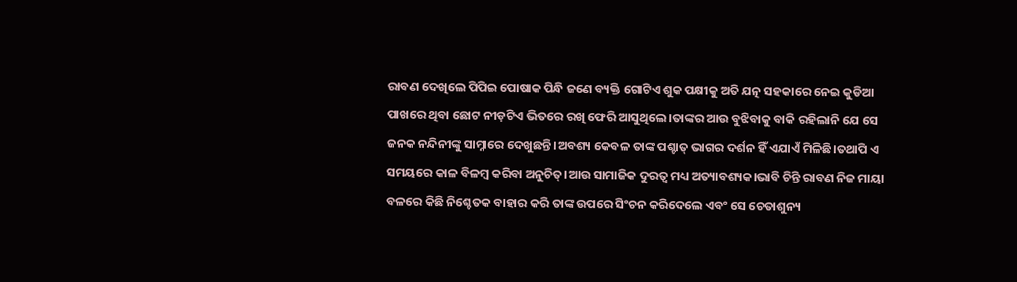ରାବଣ ଦେଖିଲେ ପିପିଇ ପୋଷାକ ପିନ୍ଧି ଜଣେ ବ୍ୟକ୍ତି ଗୋଟିଏ ଶୁକ ପକ୍ଷୀକୁ ଅତି ଯତ୍ନ ସହକାରେ ନେଇ କୁଡିଆ ପାଖରେ ଥିବା ଛୋଟ ନୀଡ଼ଟିଏ ଭିତରେ ରଖି ଫେରି ଆସୁଥିଲେ।ତାଙ୍କର ଆଉ ବୁଝିବାକୁ ବାକି ରହିଲାନି ଯେ ସେ ଜନକ ନନ୍ଦିନୀଙ୍କୁ ସାମ୍ନାରେ ଦେଖୁଛନ୍ତି ।ଅବଶ୍ୟ କେବଳ ତାଙ୍କ ପଶ୍ଚାତ୍ ଭାଗର ଦର୍ଶନ ହିଁ ଏଯାଏଁ ମିଳିଛି।ତଥାପି ଏ ସମୟରେ କାଳ ବିଳମ୍ବ କରିବା ଅନୁଚିତ୍।ଆଉ ସାମାଜିକ ଦୁରତ୍ଵ ମଧ୍ୟ ଅତ୍ୟାବଶ୍ୟକ।ଭାବି ଚିନ୍ତି ରାବଣ ନିଜ ମାୟା ବଳରେ କିଛି ନିଶ୍ଚେତକ ବାହାର କରି ତାଙ୍କ ଉପରେ ସିଂଚନ କରିଦେଲେ ଏବଂ ସେ ଚେତାଶୁନ୍ୟ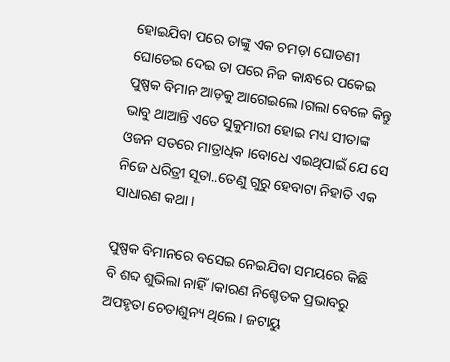ହୋଇଯିବା ପରେ ତାଙ୍କୁ ଏକ ଚମଡ଼ା ଘୋଡଣୀ ଘୋଡେଇ ଦେଇ ତା ପରେ ନିଜ କାନ୍ଧରେ ପକେଇ ପୁଷ୍ପକ ବିମାନ ଆଡ଼କୁ ଆଗେଇଲେ ।ଗଲା ବେଳେ କିନ୍ତୁ ଭାବୁ ଥାଆନ୍ତି ଏତେ ସୁକୁମାରୀ ହୋଇ ମଧ୍ୟ ସୀତାଙ୍କ ଓଜନ ସତରେ ମାତ୍ରାଧିକ ।ବୋଧେ ଏଇଥିପାଇଁ ଯେ ସେ ନିଜେ ଧରିତ୍ରୀ ସୂତା..ତେଣୁ ଗୁରୁ ହେବାଟା ନିହାତି ଏକ ସାଧାରଣ କଥା ।

ପୁଷ୍ପକ ବିମାନରେ ବସେଇ ନେଇଯିବା ସମୟରେ କିଛି ବି ଶବ୍ଦ ଶୁଭିଲା ନାହିଁ।କାରଣ ନିଶ୍ଚେତକ ପ୍ରଭାବରୁ ଅପହୃତା ଚେତାଶୁନ୍ୟ ଥିଲେ। ଜଟାୟୁ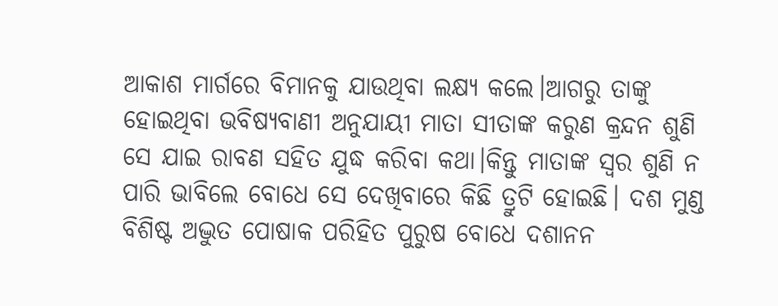ଆକାଶ ମାର୍ଗରେ ବିମାନକୁ ଯାଉଥିବା ଲକ୍ଷ୍ୟ କଲେ।ଆଗରୁ ତାଙ୍କୁ ହୋଇଥିବା ଭବିଷ୍ୟବାଣୀ ଅନୁଯାୟୀ ମାତା ସୀତାଙ୍କ କରୁଣ କ୍ରନ୍ଦନ ଶୁଣି ସେ ଯାଇ ରାବଣ ସହିତ ଯୁଦ୍ଧ କରିବା କଥା।କିନ୍ତୁ ମାତାଙ୍କ ସ୍ୱର ଶୁଣି ନ ପାରି ଭାବିଲେ ବୋଧେ ସେ ଦେଖିବାରେ କିଛି ତ୍ରୁଟି ହୋଇଛି। ଦଶ ମୁଣ୍ଡ ବିଶିଷ୍ଟ ଅଦ୍ଭୁତ ପୋଷାକ ପରିହିତ ପୁରୁଷ ବୋଧେ ଦଶାନନ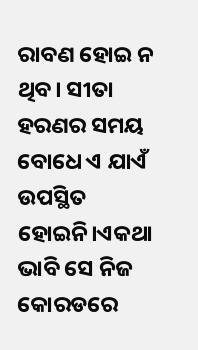ରାବଣ ହୋଇ ନ ଥିବ। ସୀତା ହରଣର ସମୟ ବୋଧେ ଏ ଯାଏଁ ଉପସ୍ଥିତ ହୋଇନି।ଏକଥା ଭାବି ସେ ନିଜ କୋରଡରେ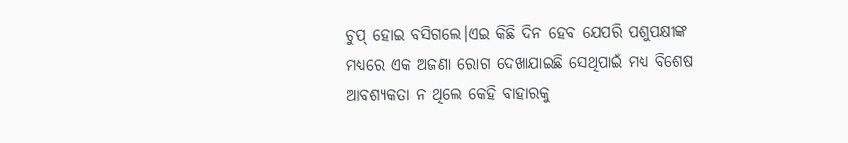ଚୁପ୍ ହୋଇ ବସିଗଲେ।ଏଇ କିଛି ଦିନ ହେବ ଯେପରି ପଶୁପକ୍ଷୀଙ୍କ ମଧ୍ୟରେ ଏକ ଅଜଣା ରୋଗ ଦେଖାଯାଇଛି ସେଥିପାଇଁ ମଧ୍ୟ ବିଶେଷ ଆବଶ୍ୟକତା ନ ଥିଲେ କେହି ବାହାରକୁ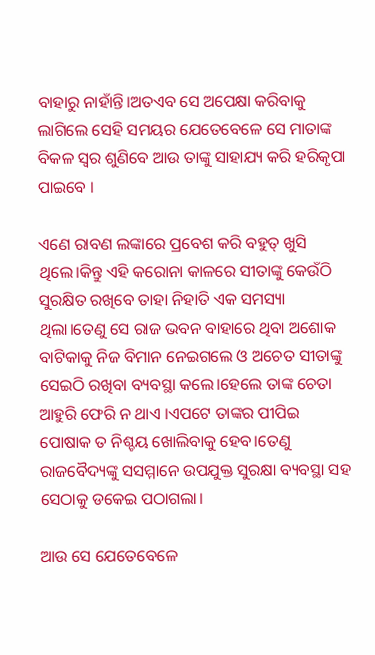ବାହାରୁ ନାହାଁନ୍ତି।ଅତଏବ ସେ ଅପେକ୍ଷା କରିବାକୁ ଲାଗିଲେ ସେହି ସମୟର ଯେତେବେଳେ ସେ ମାତାଙ୍କ ବିକଳ ସ୍ଵର ଶୁଣିବେ ଆଉ ତାଙ୍କୁ ସାହାଯ୍ୟ କରି ହରିକୃପା ପାଇବେ ।

ଏଣେ ରାବଣ ଲଙ୍କାରେ ପ୍ରବେଶ କରି ବହୁତ୍ ଖୁସି ଥିଲେ।କିନ୍ତୁ ଏହି କରୋନା କାଳରେ ସୀତାଙ୍କୁ କେଉଁଠି ସୁରକ୍ଷିତ ରଖିବେ ତାହା ନିହାତି ଏକ ସମସ୍ୟା ଥିଲା।ତେଣୁ ସେ ରାଜ ଭବନ ବାହାରେ ଥିବା ଅଶୋକ ବାଟିକାକୁ ନିଜ ବିମାନ ନେଇଗଲେ ଓ ଅଚେତ ସୀତାଙ୍କୁ ସେଇଠି ରଖିବା ବ୍ୟବସ୍ଥା କଲେ।ହେଲେ ତାଙ୍କ ଚେତା ଆହୁରି ଫେରି ନ ଥାଏ ।ଏପଟେ ତାଙ୍କର ପୀପିଇ ପୋଷାକ ତ ନିଶ୍ଚୟ ଖୋଲିବାକୁ ହେବ।ତେଣୁ ରାଜବୈଦ୍ୟଙ୍କୁ ସସମ୍ମାନେ ଉପଯୁକ୍ତ ସୁରକ୍ଷା ବ୍ୟବସ୍ଥା ସହ ସେଠାକୁ ଡକେଇ ପଠାଗଲା।

ଆଉ ସେ ଯେତେବେଳେ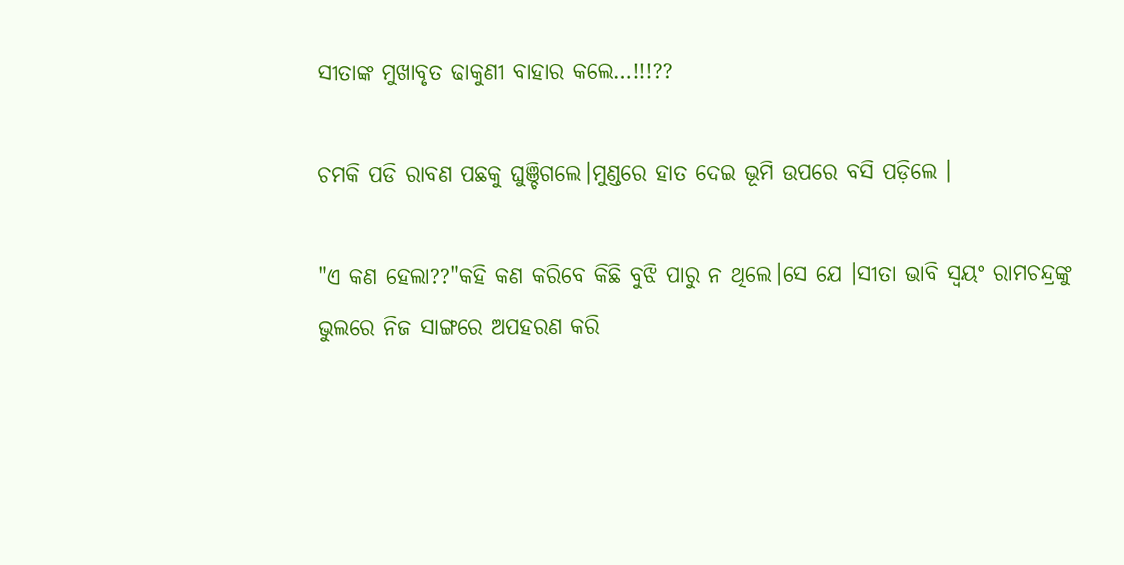ସୀତାଙ୍କ ମୁଖାବୃତ ଢାକୁଣୀ ବାହାର କଲେ…!!!??

ଚମକି ପଡି ରାବଣ ପଛକୁ ଘୁଞ୍ଚିଗଲେ।ମୁଣ୍ଡରେ ହାତ ଦେଇ ଭୂମି ଉପରେ ବସି ପଡ଼ିଲେ ।

"ଏ କଣ ହେଲା??"କହି କଣ କରିବେ କିଛି ବୁଝି ପାରୁ ନ ଥିଲେ।ସେ ଯେ ।ସୀତା ଭାବି ସ୍ଵୟଂ ରାମଚନ୍ଦ୍ରଙ୍କୁ ଭୁଲରେ ନିଜ ସାଙ୍ଗରେ ଅପହରଣ କରି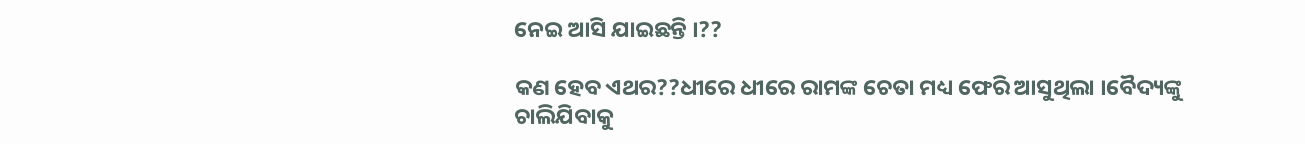ନେଇ ଆସି ଯାଇଛନ୍ତି ।??

କଣ ହେବ ଏଥର??ଧୀରେ ଧୀରେ ରାମଙ୍କ ଚେତା ମଧ୍ୟ ଫେରି ଆସୁଥିଲା ।ବୈଦ୍ୟଙ୍କୁ ଚାଲିଯିବାକୁ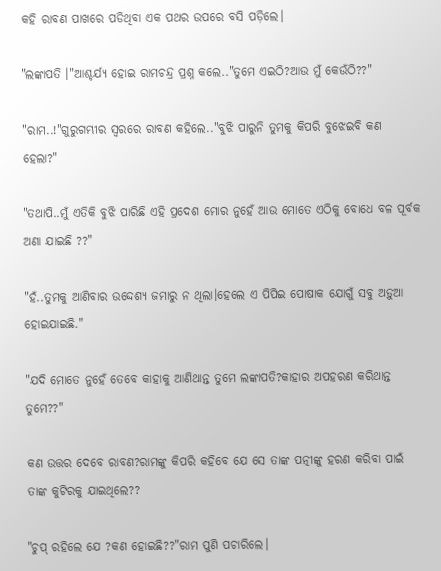କହି ରାବଣ ପାଖରେ ପଡିଥିବା ଏକ ପଥର ଉପରେ ବସି ପଡ଼ିଲେ।

"ଲଙ୍କାପତି ।"ଆଶ୍ଚର୍ଯ୍ୟ ହୋଇ ରାମଚନ୍ଦ୍ର ପ୍ରଶ୍ନ କଲେ.."ତୁମେ ଏଇଠି?ଆଉ ମୁଁ କେଉଁଠି??"

"ରାମ..!"ଗୁରୁଗମ୍ଭୀର ସ୍ଵରରେ ରାବଣ କହିଲେ.."ବୁଝି ପାରୁନି ତୁମକୁ କିପରି ବୁଝେଇବି କଣ ହେଲା?"

"ତଥାପି..ମୁଁ ଏତିକି ବୁଝି ପାରିଛି ଏହି ପ୍ରଦେଶ ମୋର ନୁହେଁ ଆଉ ମୋତେ ଏଠିକୁ ବୋଧେ ବଳ ପୂର୍ବକ ଅଣା ଯାଇଛି ??"

"ହଁ..ତୁମକୁ ଆଣିବାର ଉଦ୍ଦେଶ୍ୟ ଜମାରୁ ନ ଥିଲା।ହେଲେ ଏ ପିପିଇ ପୋଷାକ ଯୋଗୁଁ ସବୁ ଅଡ଼ୁଆ ହୋଇଯାଇଛି."

"ଯଦି ମୋତେ ନୁହେଁ ତେବେ କାହାକୁ ଆଣିଥାନ୍ତ ତୁମେ ଲଙ୍କାପତି?କାହାର ଅପହରଣ କରିଥାନ୍ତ ତୁମେ??"

କଣ ଉତ୍ତର ଦେବେ ରାବଣ?ରାମଙ୍କୁ କିପରି କହିବେ ଯେ ସେ ତାଙ୍କ ପତ୍ନୀଙ୍କୁ ହରଣ କରିବା ପାଇଁ ତାଙ୍କ କୁଟିରକୁ ଯାଇଥିଲେ??

"ଚୁପ୍ ରହିଲେ ଯେ ?କଣ ହୋଇଛି??"ରାମ ପୁଣି ପଚାରିଲେ।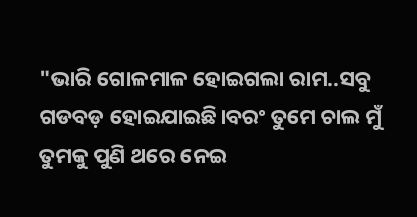"ଭାରି ଗୋଳମାଳ ହୋଇଗଲା ରାମ..ସବୁ ଗଡବଡ଼ ହୋଇଯାଇଛି।ବରଂ ତୁମେ ଚାଲ ମୁଁ ତୁମକୁ ପୁଣି ଥରେ ନେଇ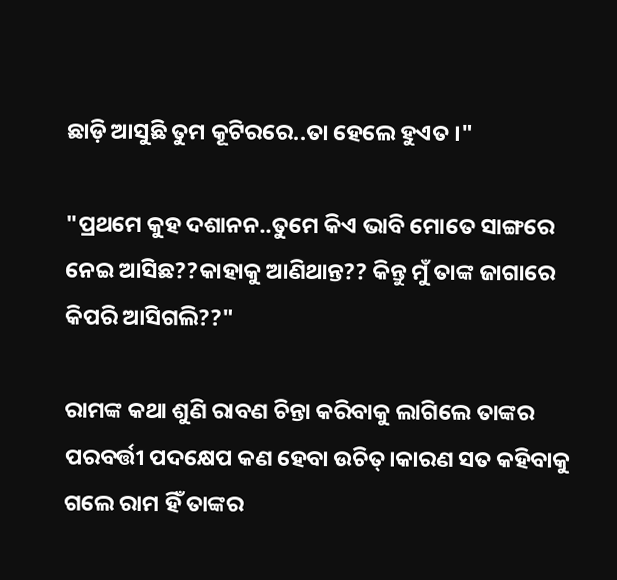ଛାଡ଼ି ଆସୁଛି ତୁମ କୂଟିରରେ..ତା ହେଲେ ହୁଏତ ।"

"ପ୍ରଥମେ କୁହ ଦଶାନନ..ତୁମେ କିଏ ଭାବି ମୋତେ ସାଙ୍ଗରେ ନେଇ ଆସିଛ??କାହାକୁ ଆଣିଥାନ୍ତ?? କିନ୍ତୁ ମୁଁ ତାଙ୍କ ଜାଗାରେ କିପରି ଆସିଗଲି??"

ରାମଙ୍କ କଥା ଶୁଣି ରାବଣ ଚିନ୍ତା କରିବାକୁ ଲାଗିଲେ ତାଙ୍କର ପରବର୍ତ୍ତୀ ପଦକ୍ଷେପ କଣ ହେବା ଉଚିତ୍।କାରଣ ସତ କହିବାକୁ ଗଲେ ରାମ ହିଁ ତାଙ୍କର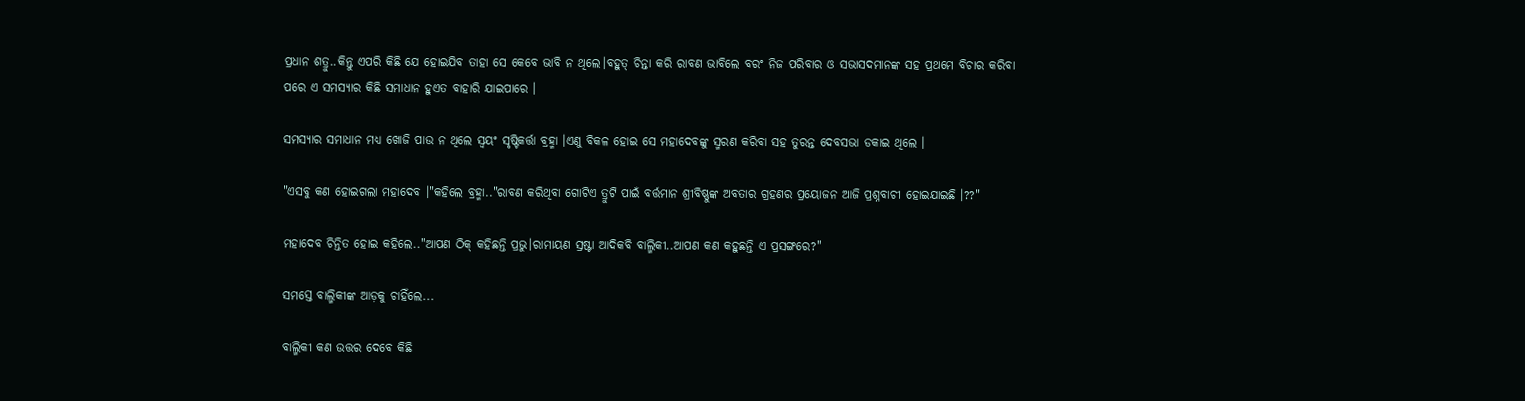ପ୍ରଧାନ ଶତ୍ରୁ..କିନ୍ତୁ ଏପରି କିଛି ଯେ ହୋଇଯିବ ତାହା ସେ କେବେ ଭାବି ନ ଥିଲେ।ବହୁତ୍ ଚିନ୍ତା କରି ରାବଣ ଭାବିଲେ ବରଂ ନିଜ ପରିବାର ଓ ସଭାସଦମାନଙ୍କ ସହ ପ୍ରଥମେ ବିଚାର କରିବା ପରେ ଏ ସମସ୍ୟାର କିଛି ସମାଧାନ ହୁଏତ ବାହାରି ଯାଇପାରେ ।

ସମସ୍ୟାର ସମାଧାନ ମଧ୍ୟ ଖୋଜି ପାଉ ନ ଥିଲେ ସ୍ଵୟଂ ସୃଷ୍ଟିକର୍ତ୍ତା ବ୍ରହ୍ମା ।ଏଣୁ ବିକଳ ହୋଇ ସେ ମହାଦେବଙ୍କୁ ସ୍ମରଣ କରିବା ସହ ତୁରନ୍ତ ଦେବସଭା ଡକାଇ ଥିଲେ ।

"ଏସବୁ କଣ ହୋଇଗଲା ମହାଦେବ ।"କହିଲେ ବ୍ରହ୍ମା.."ରାବଣ କରିଥିବା ଗୋଟିଏ ତ୍ରୁଟି ପାଇଁ ବର୍ତ୍ତମାନ ଶ୍ରୀବିଷ୍ଣୁଙ୍କ ଅବତାର ଗ୍ରହଣର ପ୍ରୟୋଜନ ଆଜି ପ୍ରଶ୍ନବାଚୀ ହୋଇଯାଇଛି ।??"

ମହାଦେବ ଚିନ୍ତିତ ହୋଇ କହିଲେ.."ଆପଣ ଠିକ୍ କହିଛନ୍ତି ପ୍ରଭୁ।ରାମାୟଣ ସ୍ରଷ୍ଟା ଆଦିକବି ବାଲ୍ମିକୀ..ଆପଣ କଣ କହୁଛନ୍ତି ଏ ପ୍ରସଙ୍ଗରେ?"

ସମସ୍ତେ ବାଲ୍ମିକୀଙ୍କ ଆଡ଼କୁ ଚାହିଁଲେ...

ବାଲ୍ମିକୀ କଣ ଉତ୍ତର ଦେବେ କିଛି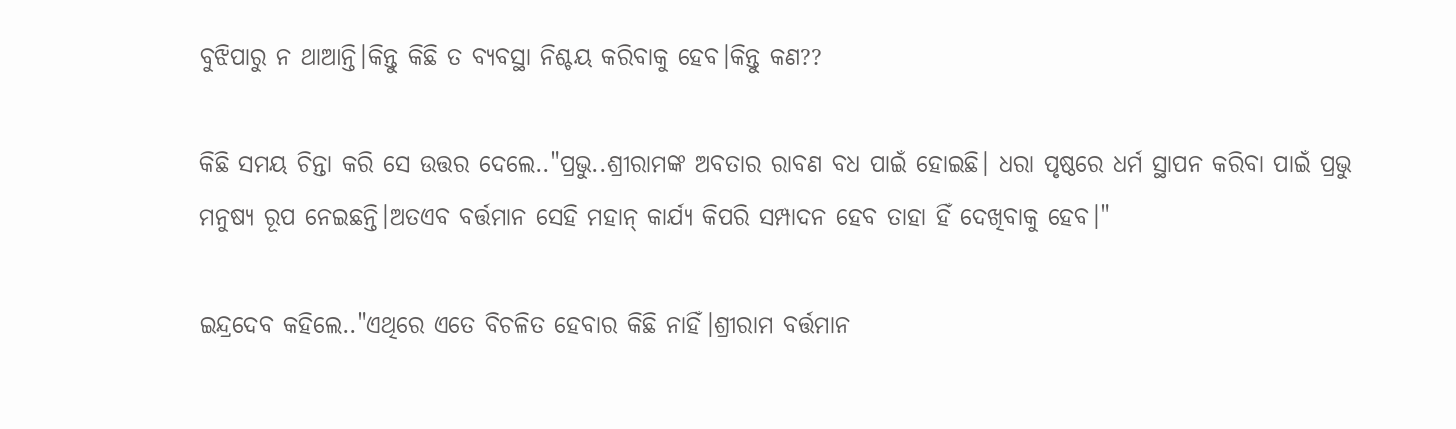ବୁଝିପାରୁ ନ ଥାଆନ୍ତି।କିନ୍ତୁ କିଛି ତ ବ୍ୟବସ୍ଥା ନିଶ୍ଚୟ କରିବାକୁ ହେବ।କିନ୍ତୁ କଣ??

କିଛି ସମୟ ଚିନ୍ତା କରି ସେ ଉତ୍ତର ଦେଲେ.."ପ୍ରଭୁ..ଶ୍ରୀରାମଙ୍କ ଅବତାର ରାବଣ ବଧ ପାଇଁ ହୋଇଛି। ଧରା ପୃଷ୍ଠରେ ଧର୍ମ ସ୍ଥାପନ କରିବା ପାଇଁ ପ୍ରଭୁ ମନୁଷ୍ୟ ରୂପ ନେଇଛନ୍ତି।ଅତଏବ ବର୍ତ୍ତମାନ ସେହି ମହାନ୍ କାର୍ଯ୍ୟ କିପରି ସମ୍ପାଦନ ହେବ ତାହା ହିଁ ଦେଖିବାକୁ ହେବ।"

ଇନ୍ଦ୍ରଦେବ କହିଲେ.."ଏଥିରେ ଏତେ ବିଚଳିତ ହେବାର କିଛି ନାହିଁ।ଶ୍ରୀରାମ ବର୍ତ୍ତମାନ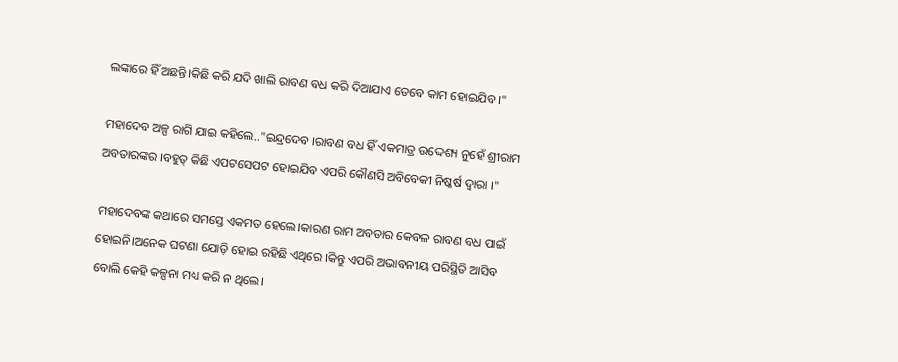ଲଙ୍କାରେ ହିଁ ଅଛନ୍ତି।କିଛି କରି ଯଦି ଖାଲି ରାବଣ ବଧ କରି ଦିଆଯାଏ ତେବେ କାମ ହୋଇଯିବ ।"

ମହାଦେବ ଅଳ୍ପ ରାଗି ଯାଇ କହିଲେ.."ଇନ୍ଦ୍ରଦେବ ।ରାବଣ ବଧ ହିଁ ଏକମାତ୍ର ଉଦ୍ଦେଶ୍ୟ ନୁହେଁ ଶ୍ରୀରାମ ଅବତାରଙ୍କର ।ବହୁତ୍ କିଛି ଏପଟସେପଟ ହୋଇଯିବ ଏପରି କୌଣସି ଅବିବେକୀ ନିଷ୍କର୍ଷ ଦ୍ଵାରା ।"

ମହାଦେବଙ୍କ କଥାରେ ସମସ୍ତେ ଏକମତ ହେଲେ।କାରଣ ରାମ ଅବତାର କେବଳ ରାବଣ ବଧ ପାଇଁ ହୋଇନି।ଅନେକ ଘଟଣା ଯୋଡ଼ି ହୋଇ ରହିଛି ଏଥିରେ ।କିନ୍ତୁ ଏପରି ଅଭାବନୀୟ ପରିସ୍ଥିତି ଆସିବ ବୋଲି କେହି କଳ୍ପନା ମଧ୍ୟ କରି ନ ଥିଲେ।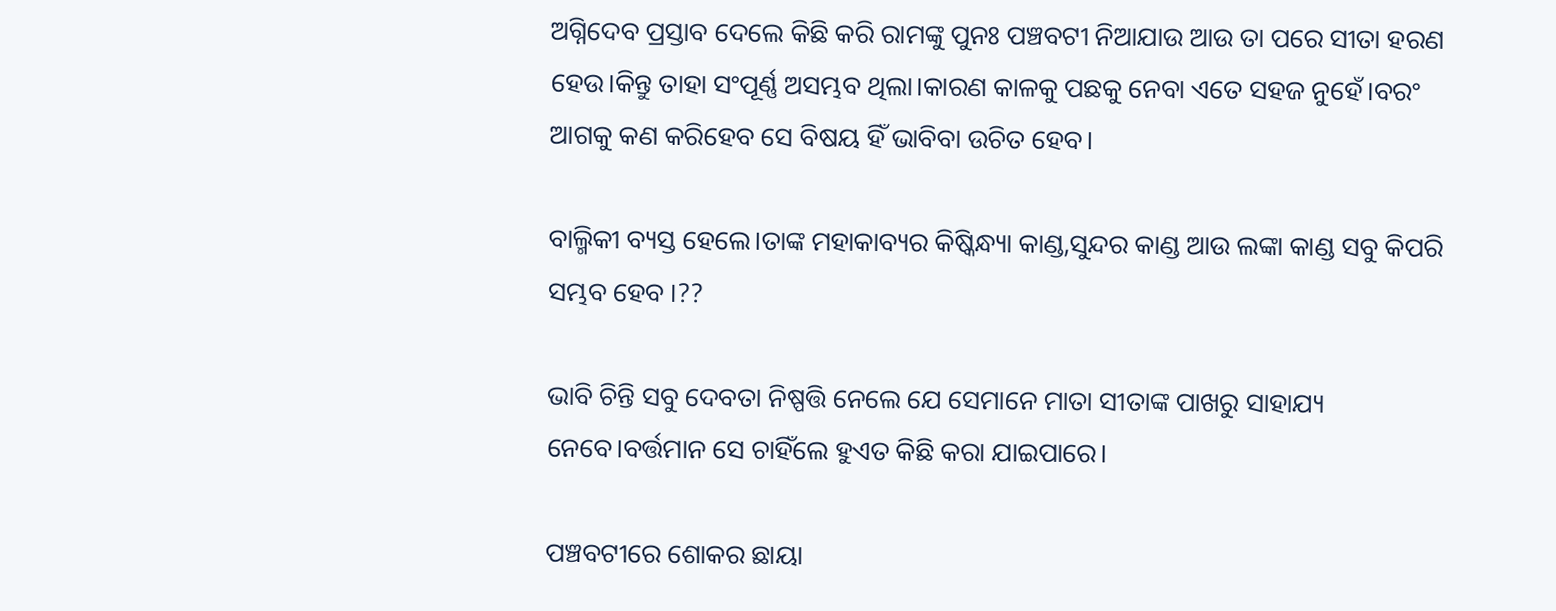ଅଗ୍ନିଦେବ ପ୍ରସ୍ତାବ ଦେଲେ କିଛି କରି ରାମଙ୍କୁ ପୁନଃ ପଞ୍ଚବଟୀ ନିଆଯାଉ ଆଉ ତା ପରେ ସୀତା ହରଣ ହେଉ।କିନ୍ତୁ ତାହା ସଂପୂର୍ଣ୍ଣ ଅସମ୍ଭବ ଥିଲା।କାରଣ କାଳକୁ ପଛକୁ ନେବା ଏତେ ସହଜ ନୁହେଁ।ବରଂ ଆଗକୁ କଣ କରିହେବ ସେ ବିଷୟ ହିଁ ଭାବିବା ଉଚିତ ହେବ।

ବାଲ୍ମିକୀ ବ୍ୟସ୍ତ ହେଲେ।ତାଙ୍କ ମହାକାବ୍ୟର କିଷ୍କିନ୍ଧ୍ୟା କାଣ୍ଡ,ସୁନ୍ଦର କାଣ୍ଡ ଆଉ ଲଙ୍କା କାଣ୍ଡ ସବୁ କିପରି ସମ୍ଭବ ହେବ ।??

ଭାବି ଚିନ୍ତି ସବୁ ଦେବତା ନିଷ୍ପତ୍ତି ନେଲେ ଯେ ସେମାନେ ମାତା ସୀତାଙ୍କ ପାଖରୁ ସାହାଯ୍ୟ ନେବେ।ବର୍ତ୍ତମାନ ସେ ଚାହିଁଲେ ହୁଏତ କିଛି କରା ଯାଇପାରେ।

ପଞ୍ଚବଟୀରେ ଶୋକର ଛାୟା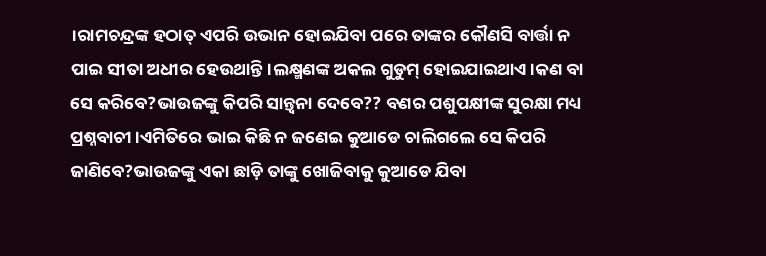।ରାମଚନ୍ଦ୍ରଙ୍କ ହଠାତ୍ ଏପରି ଉଭାନ ହୋଇଯିବା ପରେ ତାଙ୍କର କୌଣସି ବାର୍ତ୍ତା ନ ପାଇ ସୀତା ଅଧୀର ହେଉଥାନ୍ତି।ଲକ୍ଷ୍ମଣଙ୍କ ଅକଲ ଗୁଡୁମ୍ ହୋଇଯାଇଥାଏ।କଣ ବା ସେ କରିବେ?ଭାଉଜଙ୍କୁ କିପରି ସାନ୍ତ୍ଵନା ଦେବେ?? ବଣର ପଶୁପକ୍ଷୀଙ୍କ ସୁରକ୍ଷା ମଧ୍ୟ ପ୍ରଶ୍ନବାଚୀ।ଏମିତିରେ ଭାଇ କିଛି ନ ଜଣେଇ କୁଆଡେ ଚାଲିଗଲେ ସେ କିପରି ଜାଣିବେ?ଭାଉଜଙ୍କୁ ଏକା ଛାଡ଼ି ତାଙ୍କୁ ଖୋଜିବାକୁ କୁଆଡେ ଯିବା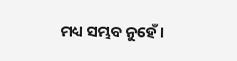ମଧ୍ୟ ସମ୍ଭବ ନୁହେଁ।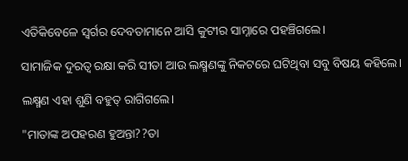ଏତିକିବେଳେ ସ୍ଵର୍ଗର ଦେବତାମାନେ ଆସି କୁଟୀର ସାମ୍ନାରେ ପହଞ୍ଚିଗଲେ।

ସାମାଜିକ ଦୁରତ୍ଵ ରକ୍ଷା କରି ସୀତା ଆଉ ଲକ୍ଷ୍ମଣଙ୍କୁ ନିକଟରେ ଘଟିଥିବା ସବୁ ବିଷୟ କହିଲେ।

ଲକ୍ଷ୍ମଣ ଏହା ଶୁଣି ବହୁତ୍ ରାଗିଗଲେ।

"ମାତାଙ୍କ ଅପହରଣ ହୁଅନ୍ତା??ତା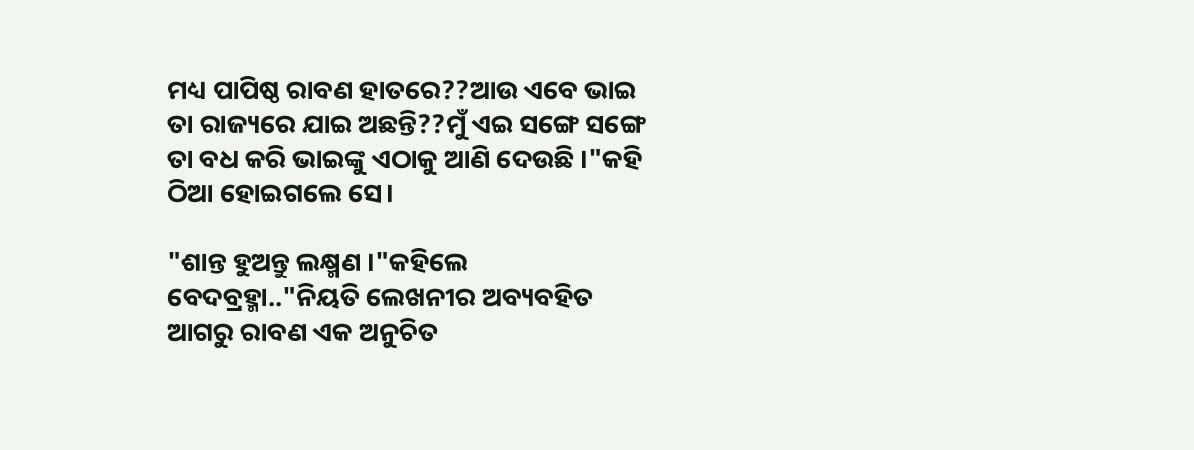ମଧ୍ୟ ପାପିଷ୍ଠ ରାବଣ ହାତରେ??ଆଉ ଏବେ ଭାଇ ତା ରାଜ୍ୟରେ ଯାଇ ଅଛନ୍ତି??ମୁଁ ଏଇ ସଙ୍ଗେ ସଙ୍ଗେ ତା ବଧ କରି ଭାଇଙ୍କୁ ଏଠାକୁ ଆଣି ଦେଉଛି ।"କହି ଠିଆ ହୋଇଗଲେ ସେ।

"ଶାନ୍ତ ହୁଅନ୍ତୁ ଲକ୍ଷ୍ମଣ ।"କହିଲେ ବେଦବ୍ରହ୍ମା.."ନିୟତି ଲେଖନୀର ଅବ୍ୟବହିତ ଆଗରୁ ରାବଣ ଏକ ଅନୁଚିତ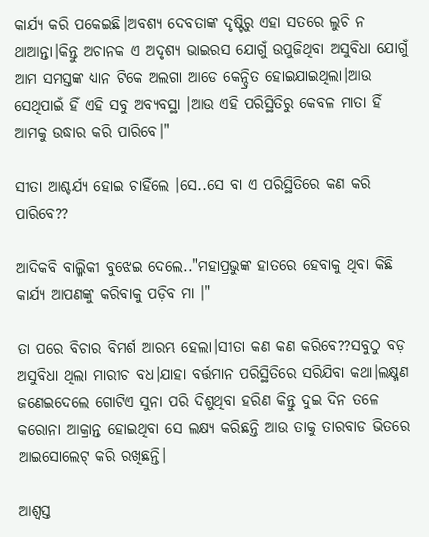କାର୍ଯ୍ୟ କରି ପକେଇଛି।ଅବଶ୍ୟ ଦେବତାଙ୍କ ଦୃଷ୍ଟିରୁ ଏହା ସତରେ ଲୁଚି ନ ଥାଆନ୍ତା।କିନ୍ତୁ ଅଚାନକ ଏ ଅଦୃଶ୍ୟ ଭାଇରସ ଯୋଗୁଁ ଉପୁଜିଥିବା ଅସୁବିଧା ଯୋଗୁଁ ଆମ ସମସ୍ତଙ୍କ ଧ୍ୟାନ ଟିକେ ଅଲଗା ଆଡେ କେନ୍ଦ୍ରିତ ହୋଇଯାଇଥିଲା।ଆଉ ସେଥିପାଇଁ ହିଁ ଏହି ସବୁ ଅବ୍ୟବସ୍ଥା ।ଆଉ ଏହି ପରିସ୍ଥିତିରୁ କେବଳ ମାତା ହିଁ ଆମକୁ ଉଦ୍ଧାର କରି ପାରିବେ।"

ସୀତା ଆଶ୍ଚର୍ଯ୍ୟ ହୋଇ ଚାହିଁଲେ ।ସେ..ସେ ବା ଏ ପରିସ୍ଥିତିରେ କଣ କରି ପାରିବେ??

ଆଦିକବି ବାଲ୍ମିକୀ ବୁଝେଇ ଦେଲେ.."ମହାପ୍ରଭୁଙ୍କ ହାତରେ ହେବାକୁ ଥିବା କିଛି କାର୍ଯ୍ୟ ଆପଣଙ୍କୁ କରିବାକୁ ପଡ଼ିବ ମା ।"

ତା ପରେ ବିଚାର ବିମର୍ଶ ଆରମ୍ଭ ହେଲା।ସୀତା କଣ କଣ କରିବେ??ସବୁଠୁ ବଡ଼ ଅସୁବିଧା ଥିଲା ମାରୀଚ ବଧ।ଯାହା ବର୍ତ୍ତମାନ ପରିସ୍ଥିତିରେ ସରିଯିବା କଥା।ଲକ୍ଷ୍ମଣ ଜଣେଇଦେଲେ ଗୋଟିଏ ସୁନା ପରି ଦିଶୁଥିବା ହରିଣ କିନ୍ତୁ ଦୁଇ ଦିନ ତଳେ କରୋନା ଆକ୍ରାନ୍ତ ହୋଇଥିବା ସେ ଲକ୍ଷ୍ୟ କରିଛନ୍ତି ଆଉ ତାକୁ ତାରବାଡ ଭିତରେ ଆଇସୋଲେଟ୍ କରି ରଖିଛନ୍ତି।

ଆଶ୍ବସ୍ତ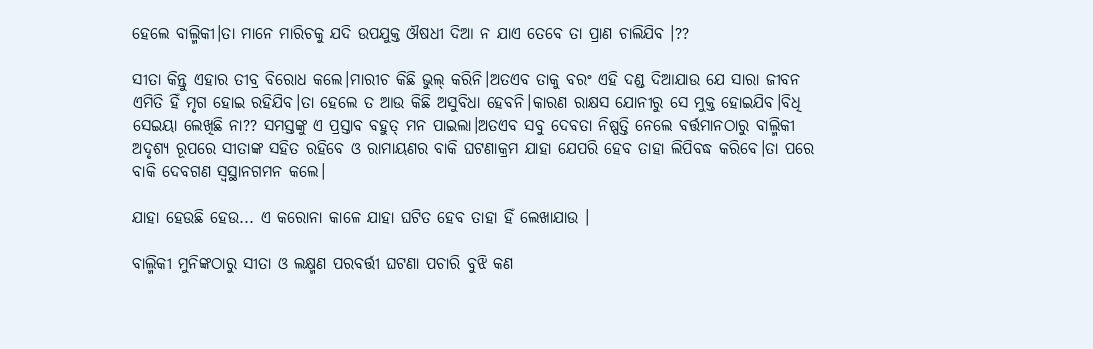ହେଲେ ବାଲ୍ମିକୀ।ତା ମାନେ ମାରିଚକୁ ଯଦି ଉପଯୁକ୍ତ ଔଷଧୀ ଦିଆ ନ ଯାଏ ତେବେ ତା ପ୍ରାଣ ଚାଲିଯିବ ।??

ସୀତା କିନ୍ତୁ ଏହାର ତୀବ୍ର ବିରୋଧ କଲେ।ମାରୀଚ କିଛି ଭୁଲ୍ କରିନି।ଅତଏବ ତାକୁ ବରଂ ଏହି ଦଣ୍ଡ ଦିଆଯାଉ ଯେ ସାରା ଜୀବନ ଏମିତି ହିଁ ମୃଗ ହୋଇ ରହିଯିବ।ତା ହେଲେ ତ ଆଉ କିଛି ଅସୁବିଧା ହେବନି।କାରଣ ରାକ୍ଷସ ଯୋନୀରୁ ସେ ମୁକ୍ତ ହୋଇଯିବ।ବିଧି ସେଇୟା ଲେଖିଛି ନା?? ସମସ୍ତଙ୍କୁ ଏ ପ୍ରସ୍ତାବ ବହୁତ୍ ମନ ପାଇଲା।ଅତଏବ ସବୁ ଦେବତା ନିଷ୍ପତ୍ତି ନେଲେ ବର୍ତ୍ତମାନଠାରୁ ବାଲ୍ମିକୀ ଅଦୃଶ୍ୟ ରୂପରେ ସୀତାଙ୍କ ସହିତ ରହିବେ ଓ ରାମାୟଣର ବାକି ଘଟଣାକ୍ରମ ଯାହା ଯେପରି ହେବ ତାହା ଲିପିବଦ୍ଧ କରିବେ।ତା ପରେ ବାକି ଦେବଗଣ ସ୍ଵସ୍ଥାନଗମନ କଲେ।

ଯାହା ହେଉଛି ହେଉ... ଏ କରୋନା କାଳେ ଯାହା ଘଟିତ ହେବ ତାହା ହିଁ ଲେଖାଯାଉ ।

ବାଲ୍ମିକୀ ମୁନିଙ୍କଠାରୁ ସୀତା ଓ ଲକ୍ଷ୍ମଣ ପରବର୍ତ୍ତୀ ଘଟଣା ପଚାରି ବୁଝି କଣ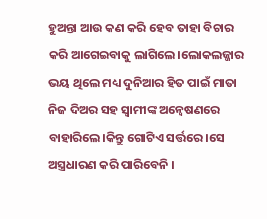ହୁଅନ୍ତା ଆଉ କଣ କରି ହେବ ତାହା ବିଚାର କରି ଆଗେଇବାକୁ ଲାଗିଲେ।ଲୋକଲଜ୍ଜାର ଭୟ ଥିଲେ ମଧ୍ୟ ଦୁନିଆର ହିତ ପାଇଁ ମାତା ନିଜ ଦିଅର ସହ ସ୍ଵାମୀଙ୍କ ଅନ୍ୱେଷଣରେ ବାହାରିଲେ।କିନ୍ତୁ ଗୋଟିଏ ସର୍ତ୍ତରେ ।ସେ ଅସ୍ତ୍ରଧାରଣ କରି ପାରିବେନି ।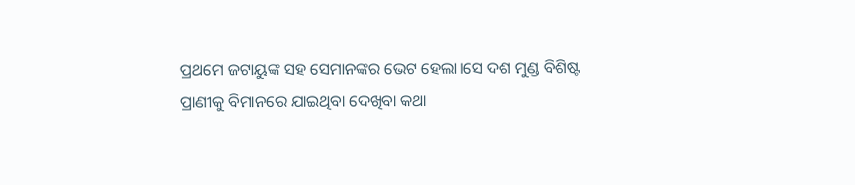ପ୍ରଥମେ ଜଟାୟୁଙ୍କ ସହ ସେମାନଙ୍କର ଭେଟ ହେଲା।ସେ ଦଶ ମୁଣ୍ଡ ବିଶିଷ୍ଟ ପ୍ରାଣୀକୁ ବିମାନରେ ଯାଇଥିବା ଦେଖିବା କଥା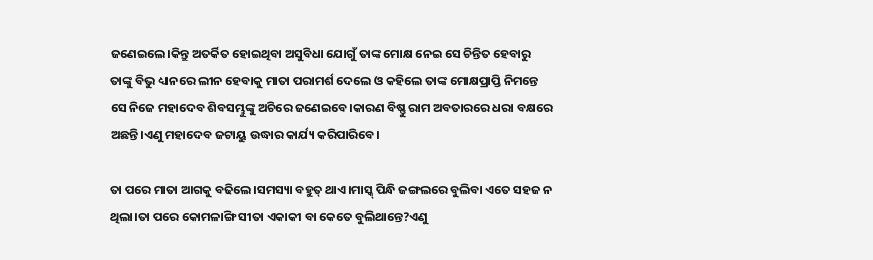ଜଣେଇଲେ।କିନ୍ତୁ ଅତର୍କିତ ହୋଇଥିବା ଅସୁବିଧା ଯୋଗୁଁ ତାଙ୍କ ମୋକ୍ଷ ନେଇ ସେ ଚିନ୍ତିତ ହେବାରୁ ତାଙ୍କୁ ବିଭୁ ଧ୍ୟାନରେ ଲୀନ ହେବାକୁ ମାତା ପରାମର୍ଶ ଦେଲେ ଓ କହିଲେ ତାଙ୍କ ମୋକ୍ଷପ୍ରାପ୍ତି ନିମନ୍ତେ ସେ ନିଜେ ମହାଦେବ ଶିବସମ୍ଭୁଙ୍କୁ ଅଚିରେ ଜଣେଇବେ।କାରଣ ବିଷ୍ଣୁ ରାମ ଅବତାରରେ ଧରା ବକ୍ଷରେ ଅଛନ୍ତି।ଏଣୁ ମହାଦେବ ଜଟାୟୁ ଉଦ୍ଧାର କାର୍ଯ୍ୟ କରିପାରିବେ।

ତା ପରେ ମାତା ଆଗକୁ ବଢିଲେ।ସମସ୍ୟା ବହୁତ୍ ଥାଏ।ମାସ୍କ୍ ପିନ୍ଧି ଜଙ୍ଗଲରେ ବୁଲିବା ଏତେ ସହଜ ନ ଥିଲା।ତା ପରେ କୋମଳାଙ୍ଗି ସୀତା ଏକାକୀ ବା କେତେ ବୁଲିଥାନ୍ତେ?ଏଣୁ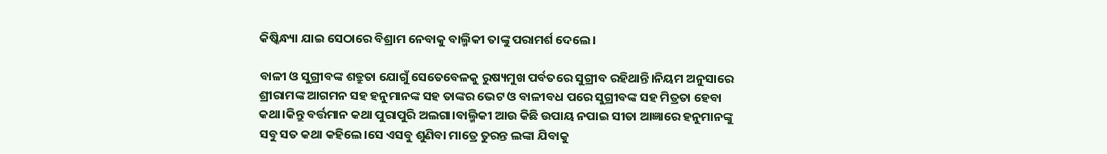କିଷ୍କିନ୍ଧ୍ୟା ଯାଇ ସେଠାରେ ବିଶ୍ରାମ ନେବାକୁ ବାଲ୍ମିକୀ ତାଙ୍କୁ ପରାମର୍ଶ ଦେଲେ।

ବାଳୀ ଓ ସୁଗ୍ରୀବଙ୍କ ଶତ୍ରୁତା ଯୋଗୁଁ ସେତେବେଳକୁ ରୁଷ୍ୟମୁଖ ପର୍ବତରେ ସୁଗ୍ରୀବ ରହିଥାନ୍ତି।ନିୟମ ଅନୁସାରେ ଶ୍ରୀରାମଙ୍କ ଆଗମନ ସହ ହନୁମାନଙ୍କ ସହ ତାଙ୍କର ଭେଟ ଓ ବାଳୀବଧ ପରେ ସୁଗ୍ରୀବଙ୍କ ସହ ମିତ୍ରତା ହେବା କଥା।କିନ୍ତୁ ବର୍ତ୍ତମାନ କଥା ପୁରାପୁରି ଅଲଗା।ବାଲ୍ମିକୀ ଆଉ କିଛି ଉପାୟ ନପାଇ ସୀତା ଆଜ୍ଞାରେ ହନୁମାନଙ୍କୁ ସବୁ ସତ କଥା କହିଲେ।ସେ ଏସବୁ ଶୁଣିବା ମାତ୍ରେ ତୁରନ୍ତ ଲଙ୍କା ଯିବାକୁ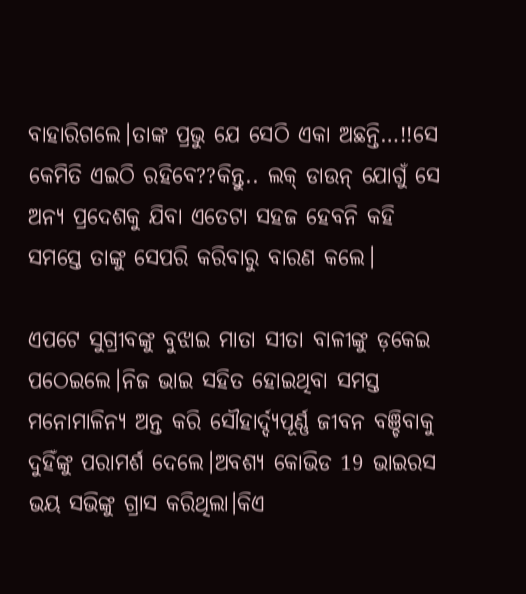ବାହାରିଗଲେ।ତାଙ୍କ ପ୍ରଭୁ ଯେ ସେଠି ଏକା ଅଛନ୍ତି…!!ସେ କେମିତି ଏଇଠି ରହିବେ??କିନ୍ତୁ.. ଲକ୍ ଡାଉନ୍ ଯୋଗୁଁ ସେ ଅନ୍ୟ ପ୍ରଦେଶକୁ ଯିବା ଏତେଟା ସହଜ ହେବନି କହି ସମସ୍ତେ ତାଙ୍କୁ ସେପରି କରିବାରୁ ବାରଣ କଲେ।

ଏପଟେ ସୁଗ୍ରୀବଙ୍କୁ ବୁଝାଇ ମାତା ସୀତା ବାଳୀଙ୍କୁ ଡ଼କେଇ ପଠେଇଲେ।ନିଜ ଭାଇ ସହିତ ହୋଇଥିବା ସମସ୍ତ ମନୋମାଳିନ୍ୟ ଅନ୍ତ କରି ସୌହାର୍ଦ୍ଦ୍ୟପୂର୍ଣ୍ଣ ଜୀବନ ବଞ୍ଚିବାକୁ ଦୁହିଁଙ୍କୁ ପରାମର୍ଶ ଦେଲେ।ଅବଶ୍ୟ କୋଭିଡ 19 ଭାଇରସ ଭୟ ସଭିଙ୍କୁ ଗ୍ରାସ କରିଥିଲା।କିଏ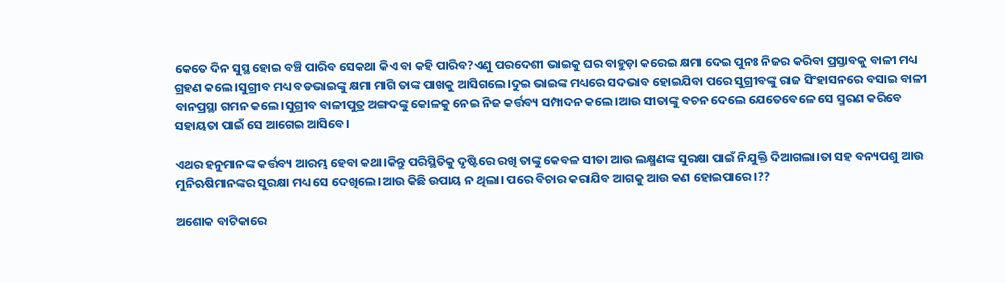କେତେ ଦିନ ସୁସ୍ଥ ହୋଇ ବଞ୍ଚି ପାରିବ ସେକଥା କିଏ ବା କହି ପାରିବ?ଏଣୁ ପରଦେଶୀ ଭାଇକୁ ଘର ବାହୁଡ଼ା କରେଇ କ୍ଷମା ଦେଇ ପୁନଃ ନିଜର କରିବା ପ୍ରସ୍ତାବକୁ ବାଳୀ ମଧ୍ୟ ଗ୍ରହଣ କଲେ।ସୁଗ୍ରୀବ ମଧ୍ୟ ବଡଭାଇଙ୍କୁ କ୍ଷମା ମାଗି ତାଙ୍କ ପାଖକୁ ଆସିଗଲେ।ଦୁଇ ଭାଇଙ୍କ ମଧ୍ୟରେ ସଦଭାବ ହୋଇଯିବା ପରେ ସୁଗ୍ରୀବଙ୍କୁ ରାଜ ସିଂହାସନରେ ବସାଇ ବାଳୀ ବାନପ୍ରସ୍ଥା ଗମନ କଲେ।ସୁଗ୍ରୀବ ବାଳୀପୁତ୍ର ଅଙ୍ଗଦଙ୍କୁ କୋଳକୁ ନେଇ ନିଜ କର୍ତ୍ତବ୍ୟ ସମ୍ପାଦନ କଲେ।ଆଉ ସୀତାଙ୍କୁ ବଚନ ଦେଲେ ଯେତେବେଳେ ସେ ସ୍ମରଣ କରିବେ ସହାୟତା ପାଇଁ ସେ ଆଗେଇ ଆସିବେ।

ଏଥର ହନୁମାନଙ୍କ କର୍ତ୍ତବ୍ୟ ଆରମ୍ଭ ହେବା କଥା।କିନ୍ତୁ ପରିସ୍ଥିତିକୁ ଦୃଷ୍ଟିରେ ରଖି ତାଙ୍କୁ କେବଳ ସୀତା ଆଉ ଲକ୍ଷ୍ମଣଙ୍କ ସୁରକ୍ଷା ପାଇଁ ନିଯୁକ୍ତି ଦିଆଗଲା।ତା ସହ ବନ୍ୟପଶୁ ଆଉ ମୁନିଋଷିମାନଙ୍କର ସୁରକ୍ଷା ମଧ୍ୟ ସେ ଦେଖିଲେ।ଆଉ କିଛି ଉପାୟ ନ ଥିଲା। ପରେ ବିଚାର କରାଯିବ ଆଗକୁ ଆଉ କଣ ହୋଇପାରେ ।??

ଅଶୋକ ବାଟିକାରେ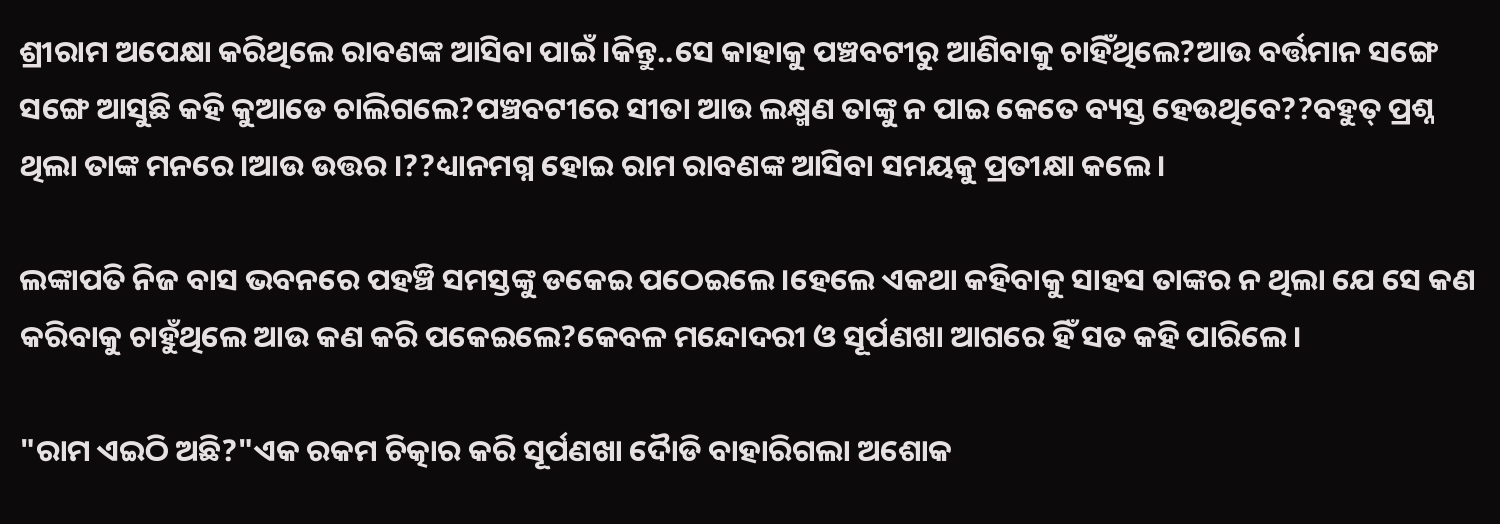ଶ୍ରୀରାମ ଅପେକ୍ଷା କରିଥିଲେ ରାବଣଙ୍କ ଆସିବା ପାଇଁ ।କିନ୍ତୁ..ସେ କାହାକୁ ପଞ୍ଚବଟୀରୁ ଆଣିବାକୁ ଚାହିଁଥିଲେ?ଆଉ ବର୍ତ୍ତମାନ ସଙ୍ଗେ ସଙ୍ଗେ ଆସୁଛି କହି କୁଆଡେ ଚାଲିଗଲେ?ପଞ୍ଚବଟୀରେ ସୀତା ଆଉ ଲକ୍ଷ୍ମଣ ତାଙ୍କୁ ନ ପାଇ କେତେ ବ୍ୟସ୍ତ ହେଉଥିବେ??ବହୁତ୍ ପ୍ରଶ୍ନ ଥିଲା ତାଙ୍କ ମନରେ।ଆଉ ଉତ୍ତର ।??ଧ୍ୟାନମଗ୍ନ ହୋଇ ରାମ ରାବଣଙ୍କ ଆସିବା ସମୟକୁ ପ୍ରତୀକ୍ଷା କଲେ।

ଲଙ୍କାପତି ନିଜ ବାସ ଭବନରେ ପହଞ୍ଚି ସମସ୍ତଙ୍କୁ ଡକେଇ ପଠେଇଲେ।ହେଲେ ଏକଥା କହିବାକୁ ସାହସ ତାଙ୍କର ନ ଥିଲା ଯେ ସେ କଣ କରିବାକୁ ଚାହୁଁଥିଲେ ଆଉ କଣ କରି ପକେଇଲେ?କେବଳ ମନ୍ଦୋଦରୀ ଓ ସୂର୍ପଣଖା ଆଗରେ ହିଁ ସତ କହି ପାରିଲେ।

"ରାମ ଏଇଠି ଅଛି?"ଏକ ରକମ ଚିତ୍କାର କରି ସୂର୍ପଣଖା ଦୋୖଡି ବାହାରିଗଲା ଅଶୋକ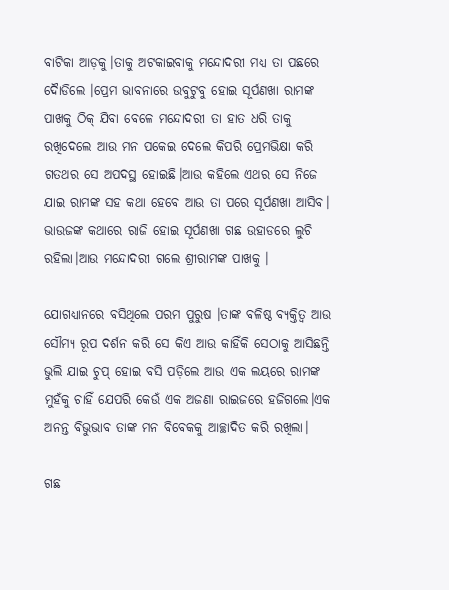ବାଟିକା ଆଡ଼କୁ।ତାକୁ ଅଟକାଇବାକୁ ମନ୍ଦୋଦରୀ ମଧ୍ୟ ତା ପଛରେ ଦୋୖଡିଲେ ।ପ୍ରେମ ଭାବନାରେ ଉବୁଟୁବୁ ହୋଇ ସୂର୍ପଣଖା ରାମଙ୍କ ପାଖକୁ ଠିକ୍ ଯିବା ବେଳେ ମନ୍ଦୋଦରୀ ତା ହାତ ଧରି ତାକୁ ରଖିଦେଲେ ଆଉ ମନ ପକେଇ ଦେଲେ କିପରି ପ୍ରେମଭିକ୍ଷା କରି ଗତଥର ସେ ଅପଦସ୍ଥ ହୋଇଛି।ଆଉ କହିଲେ ଏଥର ସେ ନିଜେ ଯାଇ ରାମଙ୍କ ସହ କଥା ହେବେ ଆଉ ତା ପରେ ସୂର୍ପଣଖା ଆସିବ। ଭାଉଜଙ୍କ କଥାରେ ରାଜି ହୋଇ ସୂର୍ପଣଖା ଗଛ ଉହାଡରେ ଲୁଚି ରହିଲା।ଆଉ ମନ୍ଦୋଦରୀ ଗଲେ ଶ୍ରୀରାମଙ୍କ ପାଖକୁ ।

ଯୋଗଧ୍ୟାନରେ ବସିଥିଲେ ପରମ ପୁରୁଷ ।ତାଙ୍କ ବଳିଷ୍ଠ ବ୍ୟକ୍ତିତ୍ବ ଆଉ ସୌମ୍ୟ ରୂପ ଦର୍ଶନ କରି ସେ କିଏ ଆଉ କାହିଁକି ସେଠାକୁ ଆସିଛନ୍ତି ଭୁଲି ଯାଇ ଚୁପ୍ ହୋଇ ବସି ପଡ଼ିଲେ ଆଉ ଏକ ଲୟରେ ରାମଙ୍କ ମୁହଁକୁ ଚାହିଁ ଯେପରି କେଉଁ ଏକ ଅଜଣା ରାଇଜରେ ହଜିଗଲେ।ଏକ ଅନନ୍ତ ବିଭୁଭାବ ତାଙ୍କ ମନ ବିବେକକୁ ଆଚ୍ଛାଦିତ କରି ରଖିଲା।

ଗଛ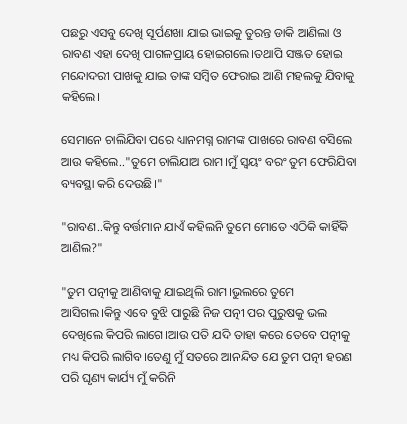ପଛରୁ ଏସବୁ ଦେଖି ସୂର୍ପଣଖା ଯାଇ ଭାଇକୁ ତୁରନ୍ତ ଡାକି ଆଣିଲା ଓ ରାବଣ ଏହା ଦେଖି ପାଗଳପ୍ରାୟ ହୋଇଗଲେ।ତଥାପି ସଞ୍ଜତ ହୋଇ ମନ୍ଦୋଦରୀ ପାଖକୁ ଯାଇ ତାଙ୍କ ସମ୍ବିତ ଫେରାଇ ଆଣି ମହଲକୁ ଯିବାକୁ କହିଲେ।

ସେମାନେ ଚାଲିଯିବା ପରେ ଧ୍ୟାନମଗ୍ନ ରାମଙ୍କ ପାଖରେ ରାବଣ ବସିଲେ ଆଉ କହିଲେ.."ତୁମେ ଚାଲିଯାଅ ରାମ।ମୁଁ ସ୍ଵୟଂ ବରଂ ତୁମ ଫେରିଯିବା ବ୍ୟବସ୍ଥା କରି ଦେଉଛି।"

"ରାବଣ..କିନ୍ତୁ ବର୍ତ୍ତମାନ ଯାଏଁ କହିଲନି ତୁମେ ମୋତେ ଏଠିକି କାହିଁକି ଆଣିଲ?"

"ତୁମ ପତ୍ନୀକୁ ଆଣିବାକୁ ଯାଇଥିଲି ରାମ।ଭୁଲରେ ତୁମେ ଆସିଗଲ।କିନ୍ତୁ ଏବେ ବୁଝି ପାରୁଛି ନିଜ ପତ୍ନୀ ପର ପୁରୁଷକୁ ଭଲ ଦେଖିଲେ କିପରି ଲାଗେ।ଆଉ ପତି ଯଦି ତାହା କରେ ତେବେ ପତ୍ନୀକୁ ମଧ୍ୟ କିପରି ଲାଗିବ।ତେଣୁ ମୁଁ ସତରେ ଆନନ୍ଦିତ ଯେ ତୁମ ପତ୍ନୀ ହରଣ ପରି ଘୃଣ୍ୟ କାର୍ଯ୍ୟ ମୁଁ କରିନି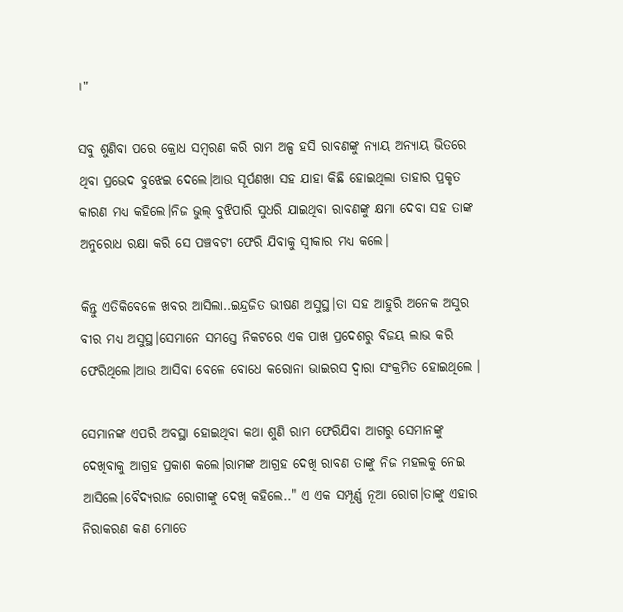।"

ସବୁ ଶୁଣିବା ପରେ କ୍ରୋଧ ସମ୍ବରଣ କରି ରାମ ଅଳ୍ପ ହସି ରାବଣଙ୍କୁ ନ୍ୟାୟ ଅନ୍ୟାୟ ଭିତରେ ଥିବା ପ୍ରଭେଦ ବୁଝେଇ ଦେଲେ।ଆଉ ସୂର୍ପଣଖା ସହ ଯାହା କିଛି ହୋଇଥିଲା ତାହାର ପ୍ରକୃତ କାରଣ ମଧ୍ୟ କହିଲେ।ନିଜ ଭୁଲ୍ ବୁଝିପାରି ସୁଧରି ଯାଇଥିବା ରାବଣଙ୍କୁ କ୍ଷମା ଦେବା ସହ ତାଙ୍କ ଅନୁରୋଧ ରକ୍ଷା କରି ସେ ପଞ୍ଚବଟୀ ଫେରି ଯିବାକୁ ସ୍ଵୀକାର ମଧ୍ୟ କଲେ।

କିନ୍ତୁ ଏତିକିବେଳେ ଖବର ଆସିଲା..ଇନ୍ଦ୍ରଜିତ ଭୀଷଣ ଅସୁସ୍ଥ।ତା ସହ ଆହୁରି ଅନେକ ଅସୁର ବୀର ମଧ୍ୟ ଅସୁସ୍ଥ।ସେମାନେ ସମସ୍ତେ ନିକଟରେ ଏକ ପାଖ ପ୍ରଦେଶରୁ ବିଜୟ ଲାଭ କରି ଫେରିଥିଲେ।ଆଉ ଆସିବା ବେଳେ ବୋଧେ କରୋନା ଭାଇରସ ଦ୍ଵାରା ସଂକ୍ରମିତ ହୋଇଥିଲେ ।

ସେମାନଙ୍କ ଏପରି ଅବସ୍ଥା ହୋଇଥିବା କଥା ଶୁଣି ରାମ ଫେରିଯିବା ଆଗରୁ ସେମାନଙ୍କୁ ଦେଖିବାକୁ ଆଗ୍ରହ ପ୍ରକାଶ କଲେ।ରାମଙ୍କ ଆଗ୍ରହ ଦେଖି ରାବଣ ତାଙ୍କୁ ନିଜ ମହଲକୁ ନେଇ ଆସିଲେ।ବୈଦ୍ୟରାଜ ରୋଗୀଙ୍କୁ ଦେଖି କହିଲେ.." ଏ ଏକ ସମ୍ପୂର୍ଣ୍ଣ ନୂଆ ରୋଗ।ତାଙ୍କୁ ଏହାର ନିରାକରଣ କଣ ମୋତେ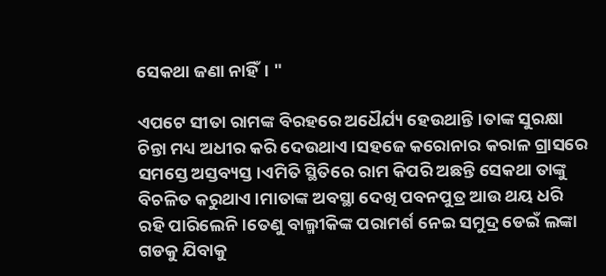ସେକଥା ଜଣା ନାହିଁ। "

ଏପଟେ ସୀତା ରାମଙ୍କ ବିରହରେ ଅଧୈର୍ଯ୍ୟ ହେଉଥାନ୍ତି।ତାଙ୍କ ସୁରକ୍ଷା ଚିନ୍ତା ମଧ୍ୟ ଅଧୀର କରି ଦେଉଥାଏ।ସହଜେ କରୋନାର କରାଳ ଗ୍ରାସରେ ସମସ୍ତେ ଅସ୍ତବ୍ୟସ୍ତ।ଏମିତି ସ୍ଥିତିରେ ରାମ କିପରି ଅଛନ୍ତି ସେକଥା ତାଙ୍କୁ ବିଚଳିତ କରୁଥାଏ।ମାତାଙ୍କ ଅବସ୍ଥା ଦେଖି ପବନପୁତ୍ର ଆଉ ଥୟ ଧରି ରହି ପାରିଲେନି।ତେଣୁ ବାଲ୍ମୀକିଙ୍କ ପରାମର୍ଶ ନେଇ ସମୁଦ୍ର ଡେଇଁ ଲଙ୍କା ଗଡକୁ ଯିବାକୁ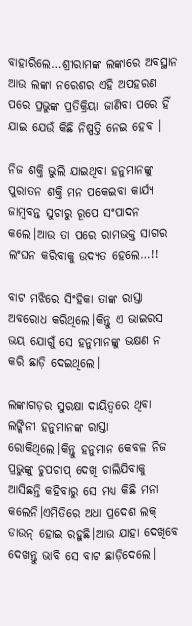ବାହାରିଲେ…ଶ୍ରୀରାମଙ୍କ ଲଙ୍କାରେ ଅବସ୍ଥାନ ଆଉ ଲଙ୍କା ନରେଶର ଏହି ଅପହରଣ ପରେ ପ୍ରଭୁଙ୍କ ପ୍ରତିକ୍ରିୟା ଜାଣିବା ପରେ ହିଁ ଯାଇ ଯେଉଁ କିଛି ନିଷ୍ପତ୍ତି ନେଇ ହେବ ।

ନିଜ ଶକ୍ତି ଭୁଲି ଯାଇଥିବା ହନୁମାନଙ୍କୁ ପୁରାତନ ଶକ୍ତି ମନ ପକେଇବା କାର୍ଯ୍ୟ ଜାମ୍ବବନ୍ତ ସୁଚାରୁ ରୂପେ ସଂପାଦନ କଲେ।ଆଉ ତା ପରେ ରାମଭକ୍ତ ସାଗର ଲଂଘନ କରିବାକୁ ଉଦ୍ୟତ ହେଲେ…!!

ବାଟ ମଝିରେ ସିଂହିକା ତାଙ୍କ ରାସ୍ତା ଅବରୋଧ କରିଥିଲେ।କିନ୍ତୁ ଏ ଭାଇରସ ଭୟ ଯୋଗୁଁ ସେ ହନୁମାନଙ୍କୁ ଭକ୍ଷଣ ନ କରି ଛାଡ଼ି ଦେଇଥିଲେ।

ଲଙ୍କାଗଡ଼ର ସୁରକ୍ଷା ଦାୟିତ୍ବରେ ଥିବା ଲଙ୍କିନୀ ହନୁମାନଙ୍କ ରାସ୍ତା ରୋକିଥିଲେ।କିନ୍ତୁ ହନୁମାନ କେବଳ ନିଜ ପ୍ରଭୁଙ୍କୁ ଚୁପଚାପ୍ ଦେଖି ଚାଲିଯିବାକୁ ଆସିଛନ୍ତି କହିବାରୁ ସେ ମଧ୍ୟ କିଛି ମନା କଲେନି।ଏମିତିରେ ଅଧା ପ୍ରଦେଶ ଲକ୍ ଡାଉନ୍ ହୋଇ ରହୁଛି।ଆଉ ଯାହା ଦେଖିବେ ଦେଖନ୍ତୁ ଭାବି ସେ ବାଟ ଛାଡ଼ିଦେଲେ।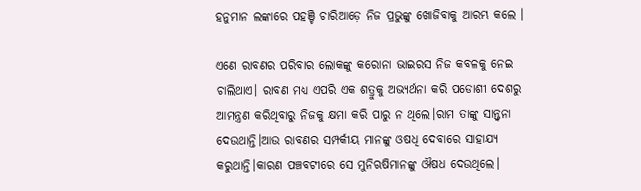ହନୁମାନ ଲଙ୍କାରେ ପହଞ୍ଚି ଚାରିଆଡ଼େ ନିଜ ପ୍ରଭୁଙ୍କୁ ଖୋଜିବାକୁ ଆରମ୍ଭ କଲେ ।

ଏଣେ ରାବଣର ପରିବାର ଲୋକଙ୍କୁ କରୋନା ଭାଇରସ ନିଜ କବଳକୁ ନେଇ ଚାଲିଥାଏ। ରାବଣ ମଧ୍ୟ ଏପରି ଏକ ଶତ୍ରୁକୁ ଅଭ୍ୟର୍ଥନା କରି ପଡୋଶୀ ଦେଶରୁ ଆମନ୍ତ୍ରଣ କରିଥିବାରୁ ନିଜକୁ କ୍ଷମା କରି ପାରୁ ନ ଥିଲେ।ରାମ ତାଙ୍କୁ ସାନ୍ତ୍ଵନା ଦେଉଥାନ୍ତି।ଆଉ ରାବଣର ସମ୍ପର୍କୀୟ ମାନଙ୍କୁ ଓଷଧି ଦେବାରେ ସାହାଯ୍ୟ କରୁଥାନ୍ତି।କାରଣ ପଞ୍ଚବଟୀରେ ସେ ମୁନିଋଷିମାନଙ୍କୁ ଔଷଧ ଦେଉଥିଲେ।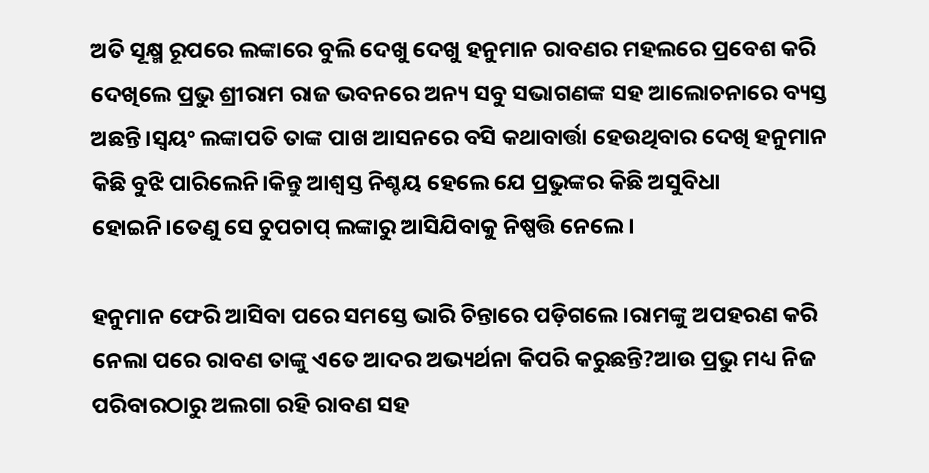ଅତି ସୂକ୍ଷ୍ମ ରୂପରେ ଲଙ୍କାରେ ବୁଲି ଦେଖୁ ଦେଖୁ ହନୁମାନ ରାବଣର ମହଲରେ ପ୍ରବେଶ କରି ଦେଖିଲେ ପ୍ରଭୁ ଶ୍ରୀରାମ ରାଜ ଭବନରେ ଅନ୍ୟ ସବୁ ସଭାଗଣଙ୍କ ସହ ଆଲୋଚନାରେ ବ୍ୟସ୍ତ ଅଛନ୍ତି।ସ୍ଵୟଂ ଲଙ୍କାପତି ତାଙ୍କ ପାଖ ଆସନରେ ବସି କଥାବାର୍ତ୍ତା ହେଉଥିବାର ଦେଖି ହନୁମାନ କିଛି ବୁଝି ପାରିଲେନି।କିନ୍ତୁ ଆଶ୍ବସ୍ତ ନିଶ୍ଚୟ ହେଲେ ଯେ ପ୍ରଭୁଙ୍କର କିଛି ଅସୁବିଧା ହୋଇନି।ତେଣୁ ସେ ଚୁପଚାପ୍ ଲଙ୍କାରୁ ଆସିଯିବାକୁ ନିଷ୍ପତ୍ତି ନେଲେ।

ହନୁମାନ ଫେରି ଆସିବା ପରେ ସମସ୍ତେ ଭାରି ଚିନ୍ତାରେ ପଡ଼ିଗଲେ।ରାମଙ୍କୁ ଅପହରଣ କରି ନେଲା ପରେ ରାବଣ ତାଙ୍କୁ ଏତେ ଆଦର ଅଭ୍ୟର୍ଥନା କିପରି କରୁଛନ୍ତି?ଆଉ ପ୍ରଭୁ ମଧ୍ୟ ନିଜ ପରିବାରଠାରୁ ଅଲଗା ରହି ରାବଣ ସହ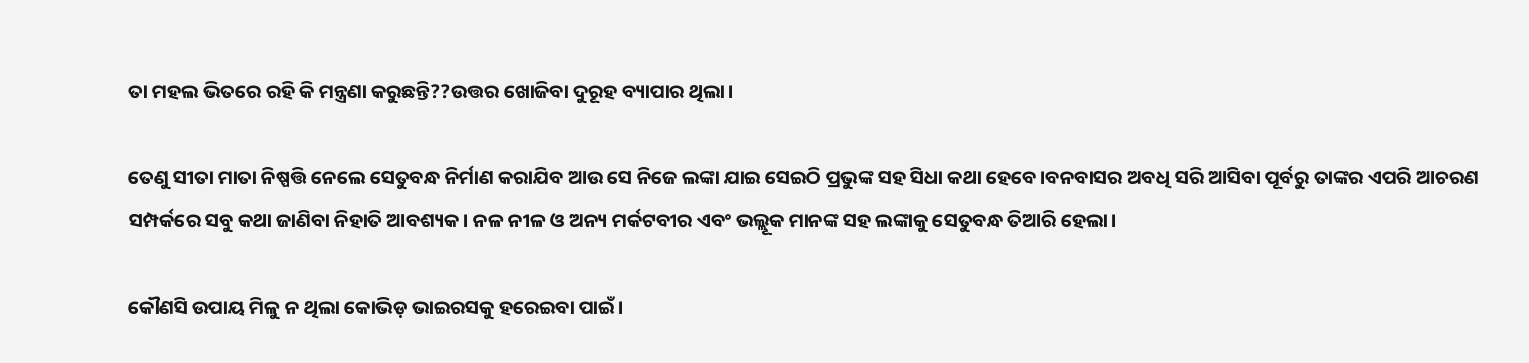ତା ମହଲ ଭିତରେ ରହି କି ମନ୍ତ୍ରଣା କରୁଛନ୍ତି??ଉତ୍ତର ଖୋଜିବା ଦୁରୂହ ବ୍ୟାପାର ଥିଲା।

ତେଣୁ ସୀତା ମାତା ନିଷ୍ପତ୍ତି ନେଲେ ସେତୁବନ୍ଧ ନିର୍ମାଣ କରାଯିବ ଆଉ ସେ ନିଜେ ଲଙ୍କା ଯାଇ ସେଇଠି ପ୍ରଭୁଙ୍କ ସହ ସିଧା କଥା ହେବେ।ବନବାସର ଅବଧି ସରି ଆସିବା ପୂର୍ବରୁ ତାଙ୍କର ଏପରି ଆଚରଣ ସମ୍ପର୍କରେ ସବୁ କଥା ଜାଣିବା ନିହାତି ଆବଶ୍ୟକ। ନଳ ନୀଳ ଓ ଅନ୍ୟ ମର୍କଟବୀର ଏବଂ ଭଲ୍ଲୂକ ମାନଙ୍କ ସହ ଲଙ୍କାକୁ ସେତୁବନ୍ଧ ତିଆରି ହେଲା।

କୌଣସି ଉପାୟ ମିଳୁ ନ ଥିଲା କୋଭିଡ଼ ଭାଇରସକୁ ହରେଇବା ପାଇଁ।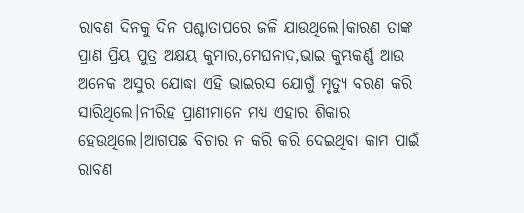ରାବଣ ଦିନକୁ ଦିନ ପଶ୍ଚାତାପରେ ଜଳି ଯାଉଥିଲେ।କାରଣ ତାଙ୍କ ପ୍ରାଣ ପ୍ରିୟ ପୁତ୍ର ଅକ୍ଷୟ କୁମାର,ମେଘନାଦ,ଭାଇ କୁମ୍ଭକର୍ଣ୍ଣ ଆଉ ଅନେକ ଅସୁର ଯୋଦ୍ଧା ଏହି ଭାଇରସ ଯୋଗୁଁ ମୃତ୍ୟୁ ବରଣ କରି ସାରିଥିଲେ।ନୀରିହ ପ୍ରାଣୀମାନେ ମଧ୍ୟ ଏହାର ଶିକାର ହେଉଥିଲେ।ଆଗପଛ ବିଚାର ନ କରି କରି ଦେଇଥିବା କାମ ପାଇଁ ରାବଣ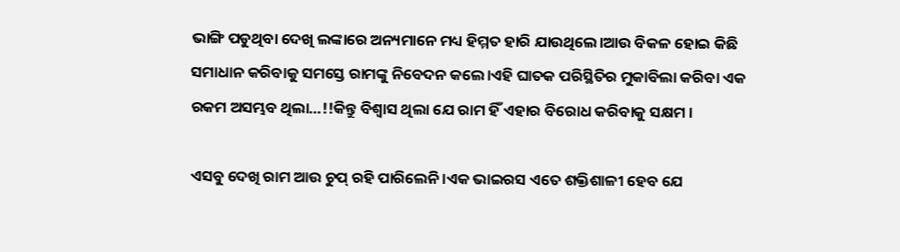ଭାଙ୍ଗି ପଡୁଥିବା ଦେଖି ଲଙ୍କାରେ ଅନ୍ୟମାନେ ମଧ୍ୟ ହିମ୍ମତ ହାରି ଯାଉଥିଲେ।ଆଉ ବିକଳ ହୋଇ କିଛି ସମାଧାନ କରିବାକୁ ସମସ୍ତେ ରାମଙ୍କୁ ନିବେଦନ କଲେ।ଏହି ଘାତକ ପରିସ୍ଥିତିର ମୁକାବିଲା କରିବା ଏକ ରକମ ଅସମ୍ଭବ ଥିଲା…!!କିନ୍ତୁ ବିଶ୍ୱାସ ଥିଲା ଯେ ରାମ ହିଁ ଏହାର ବିରୋଧ କରିବାକୁ ସକ୍ଷମ ।

ଏସବୁ ଦେଖି ରାମ ଆଉ ଚୁପ୍ ରହି ପାରିଲେନି।ଏକ ଭାଇରସ ଏତେ ଶକ୍ତିଶାଳୀ ହେବ ଯେ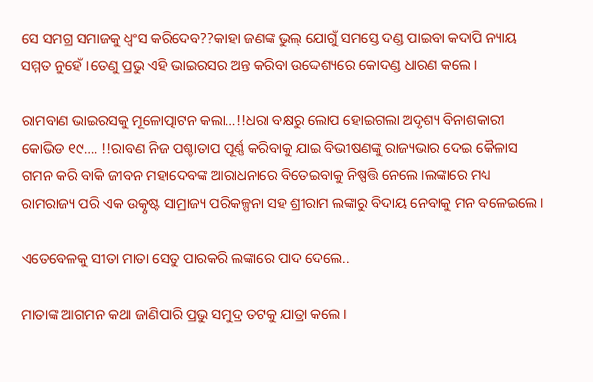ସେ ସମଗ୍ର ସମାଜକୁ ଧ୍ଵଂସ କରିଦେବ??କାହା ଜଣଙ୍କ ଭୁଲ୍ ଯୋଗୁଁ ସମସ୍ତେ ଦଣ୍ଡ ପାଇବା କଦାପି ନ୍ୟାୟ ସମ୍ମତ ନୁହେଁ।ତେଣୁ ପ୍ରଭୁ ଏହି ଭାଇରସର ଅନ୍ତ କରିବା ଉଦ୍ଦେଶ୍ୟରେ କୋଦଣ୍ଡ ଧାରଣ କଲେ।

ରାମବାଣ ଭାଇରସକୁ ମୂଳୋତ୍ପାଟନ କଲା…!!ଧରା ବକ୍ଷରୁ ଲୋପ ହୋଇଗଲା ଅଦୃଶ୍ୟ ବିନାଶକାରୀ କୋଭିଡ ୧୯…. !!ରାବଣ ନିଜ ପଶ୍ଚାତାପ ପୂର୍ଣ୍ଣ କରିବାକୁ ଯାଇ ବିଭୀଷଣଙ୍କୁ ରାଜ୍ୟଭାର ଦେଇ କୈଳାସ ଗମନ କରି ବାକି ଜୀବନ ମହାଦେବଙ୍କ ଆରାଧନାରେ ବିତେଇବାକୁ ନିଷ୍ପତ୍ତି ନେଲେ।ଲଙ୍କାରେ ମଧ୍ୟ ରାମରାଜ୍ୟ ପରି ଏକ ଉତ୍କୃଷ୍ଟ ସାମ୍ରାଜ୍ୟ ପରିକଳ୍ପନା ସହ ଶ୍ରୀରାମ ଲଙ୍କାରୁ ବିଦାୟ ନେବାକୁ ମନ ବଳେଇଲେ।

ଏତେବେଳକୁ ସୀତା ମାତା ସେତୁ ପାରକରି ଲଙ୍କାରେ ପାଦ ଦେଲେ..

ମାତାଙ୍କ ଆଗମନ କଥା ଜାଣିପାରି ପ୍ରଭୁ ସମୁଦ୍ର ତଟକୁ ଯାତ୍ରା କଲେ।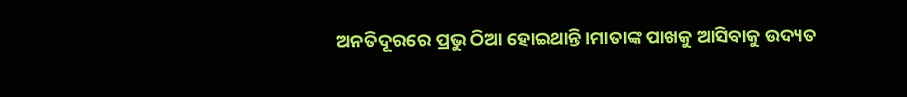ଅନତିଦୂରରେ ପ୍ରଭୁ ଠିଆ ହୋଇଥାନ୍ତି।ମାତାଙ୍କ ପାଖକୁ ଆସିବାକୁ ଉଦ୍ୟତ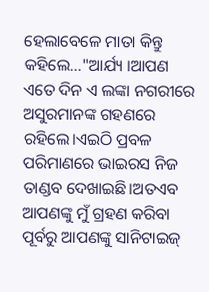ହେଲାବେଳେ ମାତା କିନ୍ତୁ କହିଲେ…"ଆର୍ଯ୍ୟ ।ଆପଣ ଏତେ ଦିନ ଏ ଲଙ୍କା ନଗରୀରେ ଅସୁରମାନଙ୍କ ଗହଣରେ ରହିଲେ।ଏଇଠି ପ୍ରବଳ ପରିମାଣରେ ଭାଇରସ ନିଜ ତାଣ୍ଡବ ଦେଖାଇଛି।ଅତଏବ ଆପଣଙ୍କୁ ମୁଁ ଗ୍ରହଣ କରିବା ପୂର୍ବରୁ ଆପଣଙ୍କୁ ସାନିଟାଇଜ୍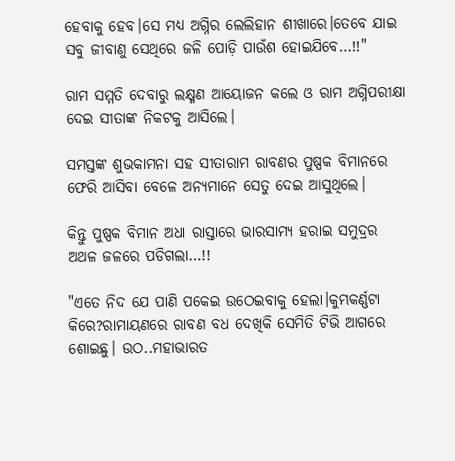ହେବାକୁ ହେବ।ସେ ମଧ୍ୟ ଅଗ୍ନିର ଲେଲିହାନ ଶୀଖାରେ।ତେବେ ଯାଇ ସବୁ ଜୀବାଣୁ ସେଥିରେ ଜଳି ପୋଡ଼ି ପାଉଁଶ ହୋଇଯିବେ…!!"

ରାମ ସମ୍ମତି ଦେବାରୁ ଲକ୍ଷ୍ମଣ ଆୟୋଜନ କଲେ ଓ ରାମ ଅଗ୍ନିପରୀକ୍ଷା ଦେଇ ସୀତାଙ୍କ ନିକଟକୁ ଆସିଲେ।

ସମସ୍ତଙ୍କ ଶୁଭକାମନା ସହ ସୀତାରାମ ରାବଣର ପୁଷ୍ପକ ବିମାନରେ ଫେରି ଆସିବା ବେଳେ ଅନ୍ୟମାନେ ସେତୁ ଦେଇ ଆସୁଥିଲେ।

କିନ୍ତୁ ପୁଷ୍ପକ ବିମାନ ଅଧା ରାସ୍ତାରେ ଭାରସାମ୍ୟ ହରାଇ ସମୁଦ୍ରର ଅଥଳ ଜଳରେ ପଡିଗଲା…!!

"ଏତେ ନିଦ ଯେ ପାଣି ପକେଇ ଉଠେଇବାକୁ ହେଲା।କୁମ୍ଭକର୍ଣ୍ଣଟା କିରେ?ରାମାୟଣରେ ରାବଣ ବଧ ଦେଖିକି ସେମିତି ଟିଭି ଆଗରେ ଶୋଇଛୁ। ଉଠ..ମହାଭାରତ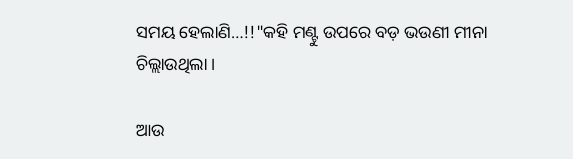ସମୟ ହେଲାଣି…!!"କହି ମଣ୍ଟୁ ଉପରେ ବଡ଼ ଭଉଣୀ ମୀନା ଚିଲ୍ଲାଉଥିଲା ।

ଆଉ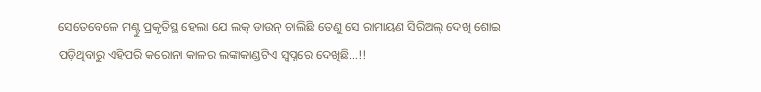ସେତେବେଳେ ମଣ୍ଟୁ ପ୍ରକୃତିସ୍ଥ ହେଲା ଯେ ଲକ୍ ଡାଉନ୍ ଚାଲିଛି ତେଣୁ ସେ ରାମାୟଣ ସିରିଅଲ୍ ଦେଖି ଶୋଇ ପଡ଼ିଥିବାରୁ ଏହିପରି କରୋନା କାଳର ଲଙ୍କାକାଣ୍ଡଟିଏ ସ୍ବପ୍ନରେ ଦେଖିଛି…!!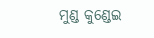ମୁଣ୍ଡ କୁଣ୍ଡେଇ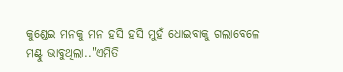କୁଣ୍ଡେଇ ମନକୁ ମନ ହସି ହସି ମୁହଁ ଧୋଇବାକୁ ଗଲାବେଳେ ମଣ୍ଟୁ ଭାବୁଥିଲା.."ଏମିତି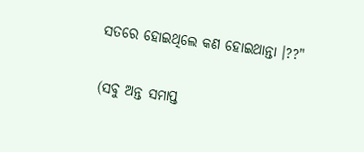ସତରେ ହୋଇଥିଲେ କଣ ହୋଇଥାନ୍ତା ।??"

(ସବୁ ଅନ୍ତ ସମାପ୍ତ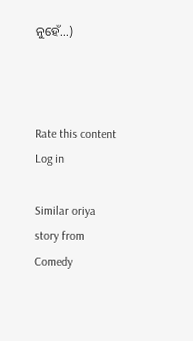ନୁହେଁ...)



Rate this content
Log in

Similar oriya story from Comedy